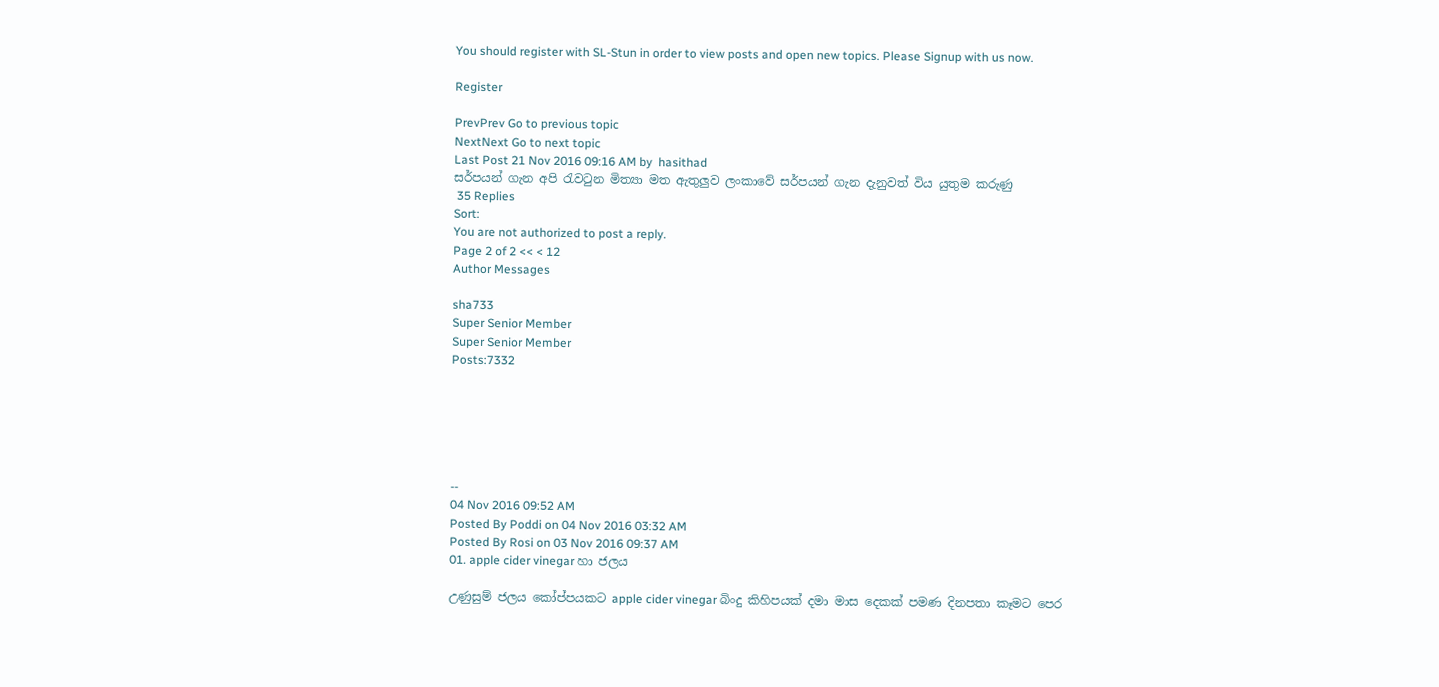You should register with SL-Stun in order to view posts and open new topics. Please Signup with us now.

Register

PrevPrev Go to previous topic
NextNext Go to next topic
Last Post 21 Nov 2016 09:16 AM by  hasithad
සර්පයන් ගැන අපි රැවටුන මිත්‍යා මත ඇතුලුව ලංකාවේ සර්පයන් ගැන දැනුවත් විය යුතුම කරුණු
 35 Replies
Sort:
You are not authorized to post a reply.
Page 2 of 2 << < 12
Author Messages

sha733
Super Senior Member
Super Senior Member
Posts:7332






--
04 Nov 2016 09:52 AM
Posted By Poddi on 04 Nov 2016 03:32 AM
Posted By Rosi on 03 Nov 2016 09:37 AM
01. apple cider vinegar හා ජලය

උණුසුම් ජලය කෝප්පයකට apple cider vinegar බිංදු කිහිපයක් දමා මාස දෙකක් පමණ දිනපතා කෑමට පෙර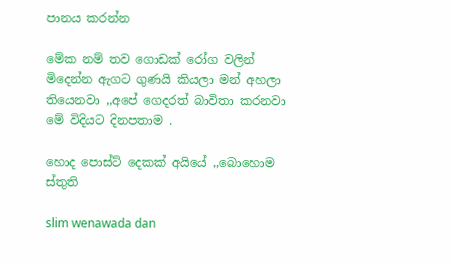පානය කරන්න

මේක නම් තව ගොඩක් රෝග වලින් මිදෙන්න ඇගට ගුණයි කියලා මන් අහලා තියෙනවා ,,අපේ ගෙදරත් බාවිතා කරනවා මේ විදියට දිනපතාම .

හොද පොස්ට් දෙකක් අයියේ ,,බොහොම ස්තුති

slim wenawada dan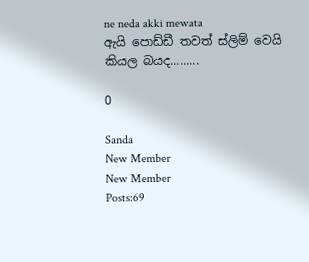ne neda akki mewata
ඇයි පොඩ්ඩී තවත් ස්ලිම් වෙයි කියල බයද.........

0

Sanda
New Member
New Member
Posts:69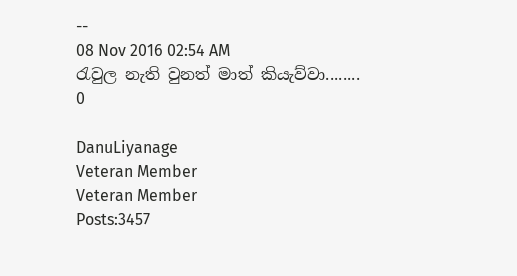--
08 Nov 2016 02:54 AM
රැවුල නැති වුනත් මාත් කියැව්වා........
0

DanuLiyanage
Veteran Member
Veteran Member
Posts:3457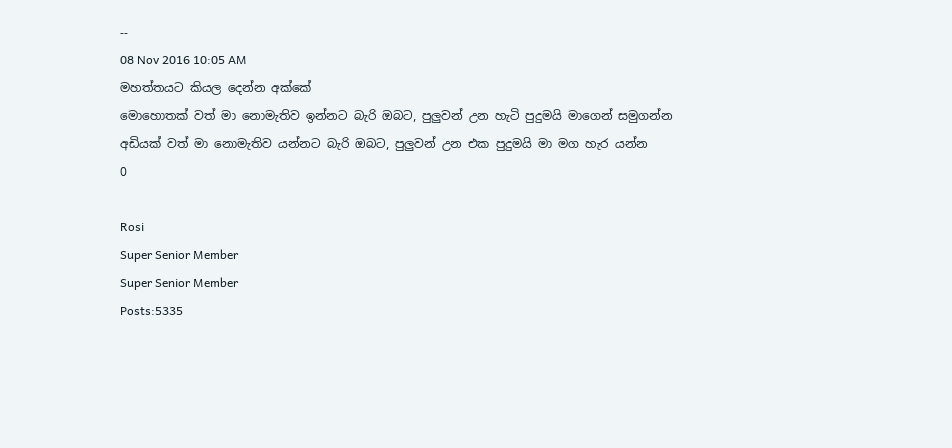--
08 Nov 2016 10:05 AM
මහත්තයට කියල දෙන්න අක්කේ
මොහොතක් වත් මා නොමැතිව ඉන්නට බැරි ඔබට, පුලුවන් උන හැටි පුදුමයි මාගෙන් සමුගන්න අඩියක් වත් මා නොමැතිව යන්නට බැරි ඔබට, පුලුවන් උන එක පුදුමයි මා මග හැර යන්න
0

Rosi
Super Senior Member
Super Senior Member
Posts:5335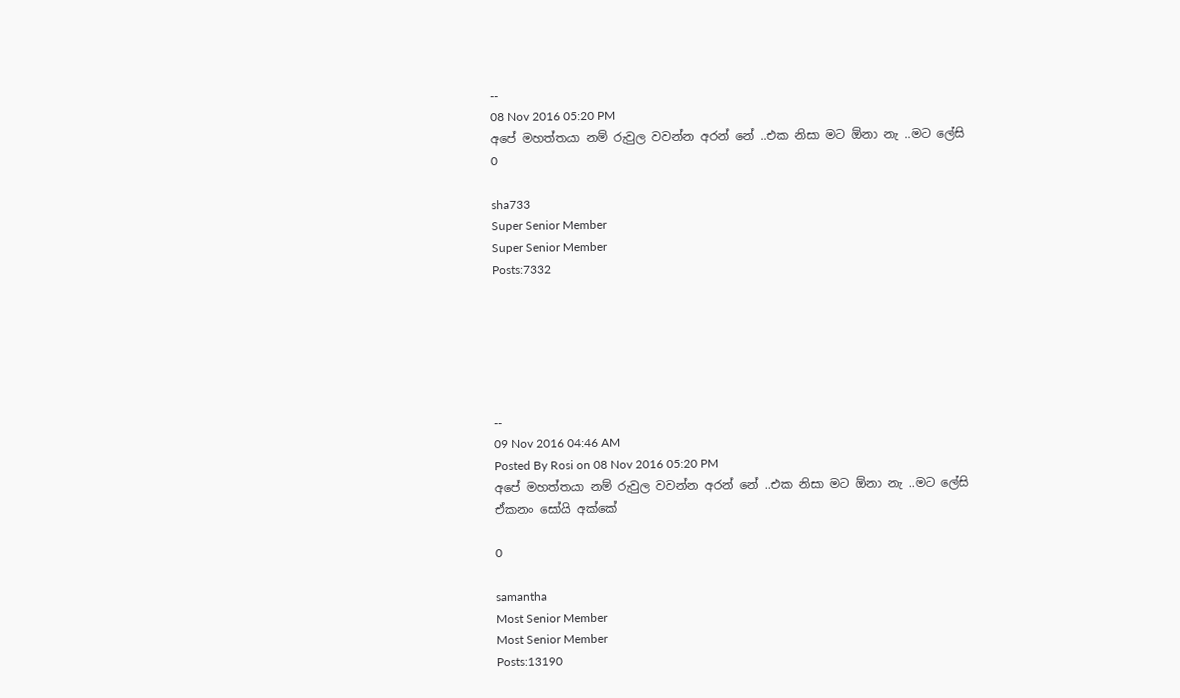--
08 Nov 2016 05:20 PM
අපේ මහත්තයා නම් රුවුල වවන්න අරන් නේ ..එක නිසා මට ඕනා නැ ..මට ලේසි
0

sha733
Super Senior Member
Super Senior Member
Posts:7332






--
09 Nov 2016 04:46 AM
Posted By Rosi on 08 Nov 2016 05:20 PM
අපේ මහත්තයා නම් රුවුල වවන්න අරන් නේ ..එක නිසා මට ඕනා නැ ..මට ලේසි
ඒකනං සෝයි අක්කේ

0

samantha
Most Senior Member
Most Senior Member
Posts:13190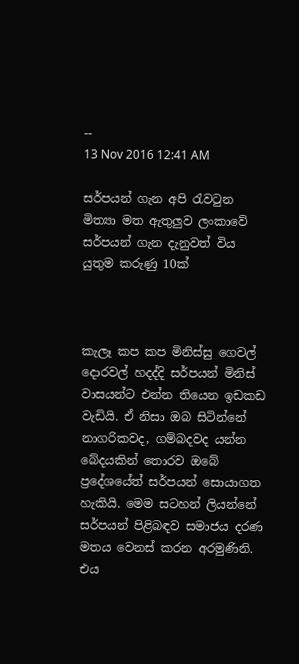--
13 Nov 2016 12:41 AM

සර්පයන් ගැන අපි රැවටුන මිත්‍යා මත ඇතුලුව ලංකාවේ සර්පයන් ගැන දැනුවත් විය යුතුම කරුණු 10ක්



කැලෑ කප කප මිනිස්සු ගෙවල් දොරවල් හදද්දි සර්පයන් මිනිස් වාසයන්ට එන්න තියෙන ඉඩකඩ වැඩියි. ඒ නිසා ඔබ සිටින්නේ නාගරිකවද, ගම්බදවද යන්න බේදයකින් තොරව ඔබේ ප්‍රදේශයේත් සර්පයන් සොයාගත හැකියි. මෙම සටහන් ලියන්නේ සර්පයන් පිළිබඳව සමාජය දරණ මතය වෙනස් කරන අරමුණිනි. එය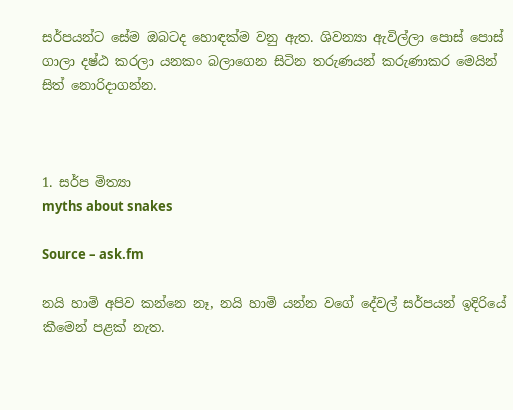සර්පයන්ට සේම ඔබටද හොඳක්ම වනු ඇත. ශිවන්‍යා ඇවිල්ලා පොස් පොස් ගාලා දෂ්ඨ කරලා යනකං බලාගෙන සිටින තරුණයන් කරුණාකර මෙයින් සිත් නොරිදාගන්න.



1. සර්ප මිත්‍යා
myths about snakes

Source – ask.fm

නයි හාමි අපිව කන්නෙ නෑ, නයි හාමි යන්න වගේ දේවල් සර්පයන් ඉදිරියේ කීමෙන් පළක් නැත.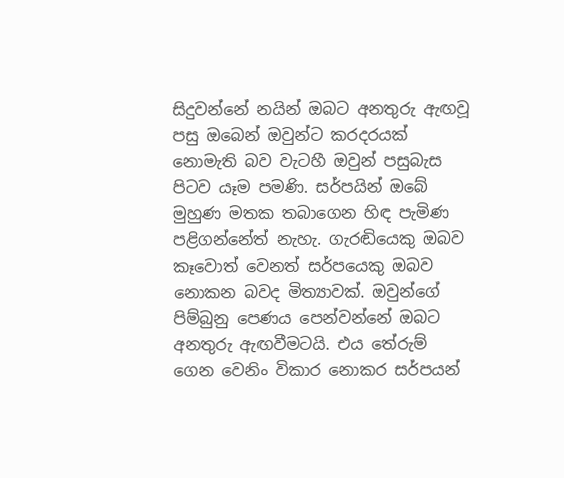සිදුවන්නේ නයින් ඔබට අනතුරු ඇඟවූ පසු ඔබෙන් ඔවුන්ට කරදරයක් නොමැති බව වැටහී ඔවුන් පසුබැස පිටව යෑම පමණි. සර්පයින් ඔබේ මුහුණ මතක තබාගෙන හිඳ පැමිණ පළිගන්නේත් නැහැ. ගැරඬියෙකු ඔබව කෑවොත් වෙනත් සර්පයෙකු ඔබව නොකන බවද මිත්‍යාවක්. ඔවුන්ගේ පිම්බුනු පෙණය පෙන්වන්නේ ඔබට අනතුරු ඇඟවීමටයි. එය ‍තේරුම් ගෙන වෙනිං විකාර නොකර සර්පයන්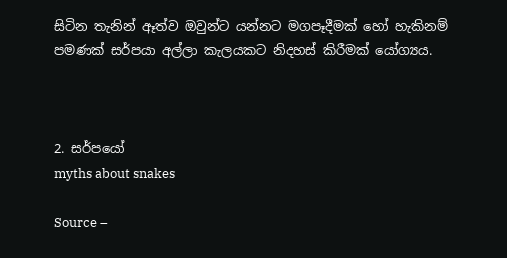සිටින තැනින් ඈත්ව ඔවුන්ට යන්නට මගපෑදීමක් හෝ හැකිනම් පමණක් සර්පයා අල්ලා කැලයකට නිදහස් කිරීමක් යෝග්‍යය.



2. සර්පයෝ
myths about snakes

Source –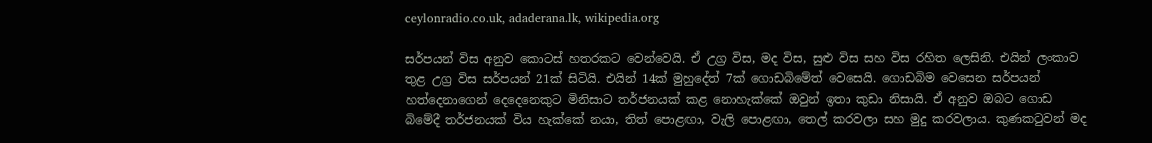ceylonradio.co.uk, adaderana.lk, wikipedia.org

සර්පයන් විස අනුව කොටස් හතරකට වෙන්වෙයි. ඒ උග්‍ර විස, මද විස, සුළු විස සහ විස රහිත ලෙසිනි. එයින් ලංකාව තුළ උග්‍ර විස සර්පයන් 21ක් සිටියි. එයින් 14ක් මුහුදේත් 7ක් ගොඩබිමේත් වෙසෙයි. ගොඩබිම වෙසෙන සර්පයන් හත්දෙනාගෙන් දෙදෙනෙකුට මිනිසාට තර්ජනයක් කළ නොහැක්කේ ඔවුන් ඉතා කුඩා නිසායි. ඒ අනුව ඔබට ගොඩ බිමේදී තර්ජනයක් විය හැක්කේ නයා, තිත් පොළඟා, වැලි පොළඟා, තෙල් කරවලා සහ මුදු කරවලාය. කුණකටුවන් මද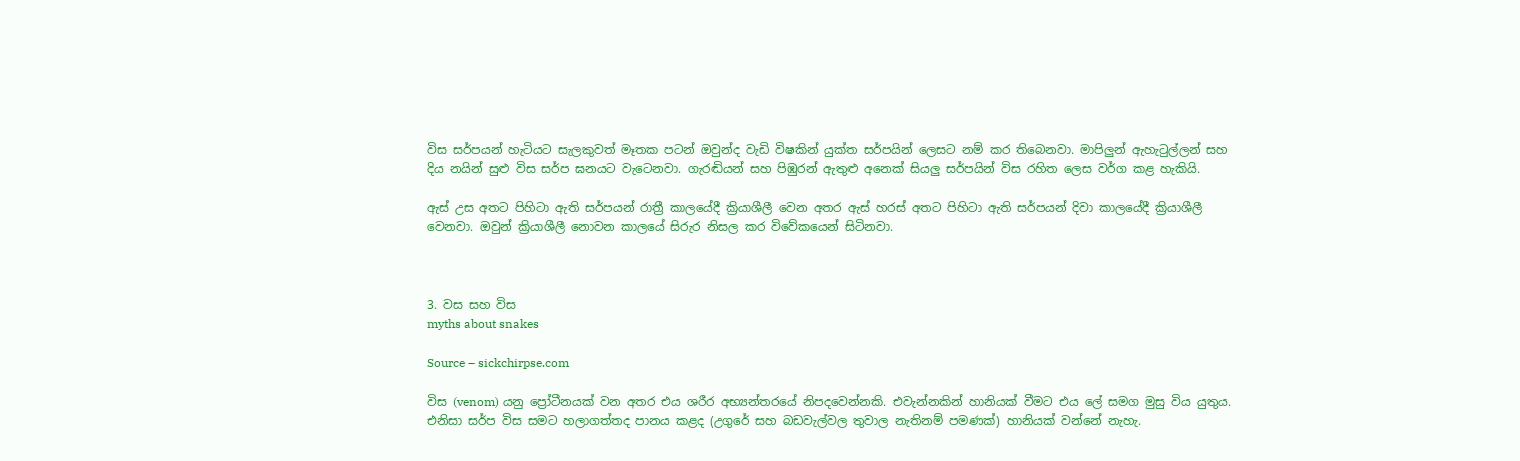විස සර්පයන් හැටියට සැලකුවත් මෑතක පටන් ඔවුන්ද වැඩි විෂකින් යුක්ත සර්පයින් ලෙසට නම් කර තිබෙනවා. මාපිලුන් ඇහැටුල්ලන් සහ දිය නයින් සුළු විස සර්ප ඝනයට වැටෙනවා. ගැරඬියන් සහ පිඹුරන් ඇතුළු අනෙක් සියලු සර්පයින් විස රහිත ලෙස වර්ග කළ හැකියි.

ඇස් උස අතට පිහිටා ඇති සර්පයන් රාත්‍රී කාලයේදී ක්‍රියාශීලී වෙන අතර ඇස් හරස් අතට පිහිටා ඇති සර්පයන් දිවා කාලයේදී ක්‍රියාශීලී වෙනවා. ඔවුන් ක්‍රියාශීලී නොවන කාලයේ සිරුර නිසල කර විවේකයෙන් සිටිනවා.



3. වස සහ විස
myths about snakes

Source – sickchirpse.com

විස (venom) යනු ප්‍රෝටීනයක් වන අතර එය ශරීර අභ්‍යන්තරයේ නිපදවෙන්නකි. එවැන්නකින් හානියක් වීමට එය ලේ සමග මුසු විය යුතුය. එනිසා සර්ප විස සමට හලාගත්තද පානය කළද (උගුරේ සහ බඩවැල්වල තුවාල නැතිනම් පමණක්) හානියක් වන්නේ නැහැ.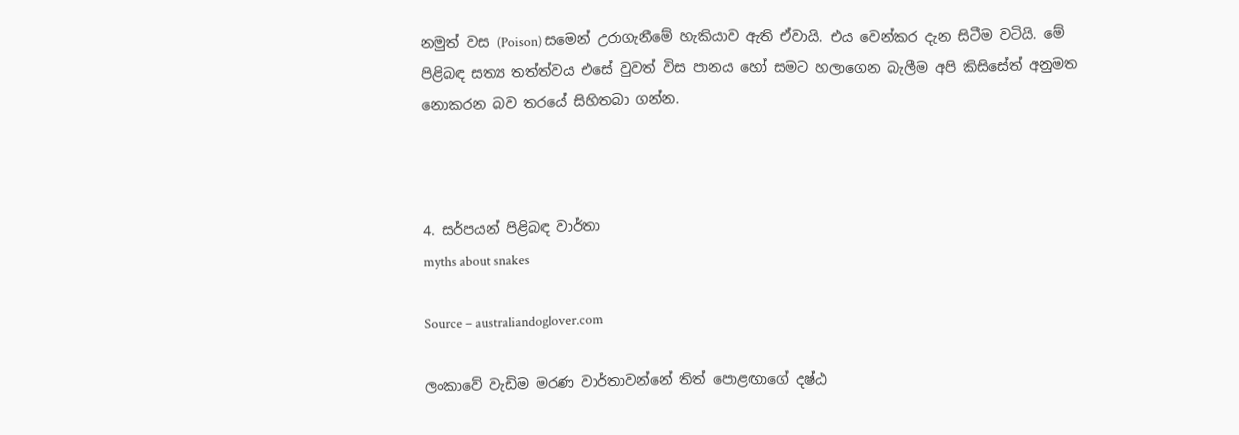නමුත් වස (Poison) සමෙන් උරාගැනීමේ හැකියාව ඇති ඒවායි. එය වෙන්කර දැන සිටීම වටියි. මේ පිළිබඳ සත්‍ය තත්ත්වය එසේ වුවත් විස පානය හෝ සමට හලාගෙන බැලීම අපි කිසිසේත් අනුමත නොකරන බව තරයේ සිහිතබා ගන්න.



4. සර්පයන් පිළිබඳ වාර්තා
myths about snakes

Source – australiandoglover.com

ලංකාවේ වැඩිම මරණ වාර්තාවන්නේ තිත් පොළඟාගේ දෂ්ඨ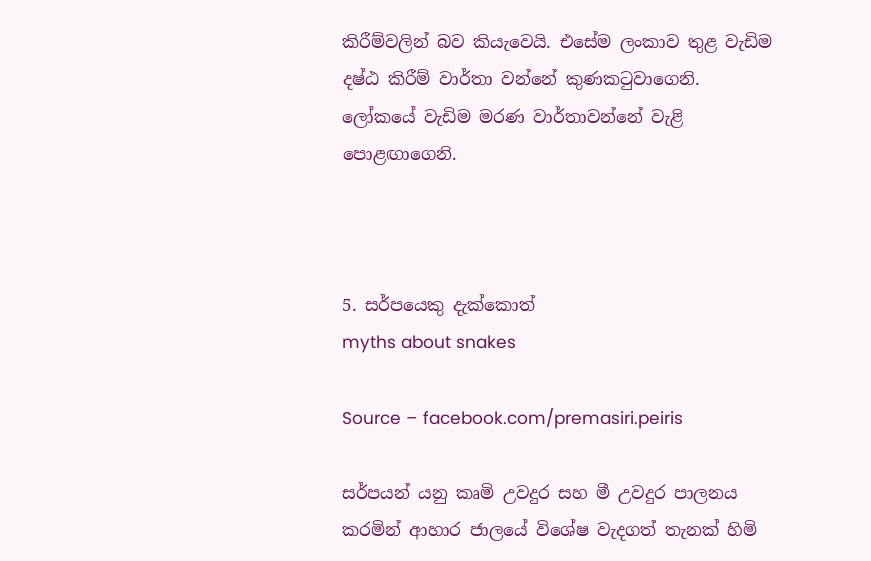කිරීම්වලින් බව කියැවෙයි. එසේම ලංකාව තුළ වැඩිම දෂ්ඨ කිරීම් වාර්තා වන්නේ කුණකටුවාගෙනි. ලෝකයේ වැඩිම මරණ වාර්තාවන්නේ වැළි පොළඟාගෙනි.



5. සර්පයෙකු දැක්කොත්
myths about snakes

Source – facebook.com/premasiri.peiris

සර්පයන් යනු කෘමි උවදුර සහ මී උවදුර පාලනය කරමින් ආහාර ජාලයේ විශේෂ වැදගත් තැනක් හිමි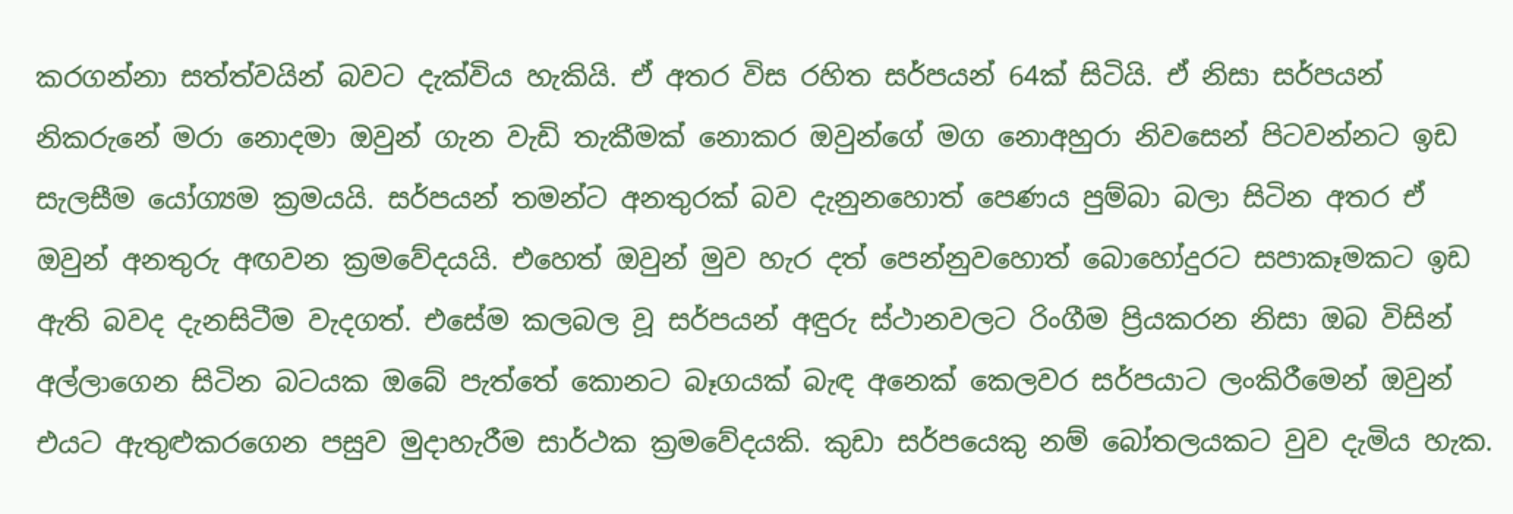කරගන්නා සත්ත්වයින් බවට දැක්විය හැකියි. ඒ අතර විස රහිත සර්පයන් 64ක් සිටියි. ඒ නිසා සර්පයන් නිකරුනේ මරා නොදමා ඔවුන් ගැන වැඩි තැකීමක් නොකර ඔවුන්ගේ මග නොඅහුරා නිවසෙන් පිටවන්නට ඉඩ සැලසීම යෝග්‍යම ක්‍රමයයි. සර්පයන් තමන්ට අනතුරක් බව දැනුනහොත් පෙණය පුම්බා බලා සිටින අතර ඒ ඔවුන් අනතුරු අඟවන ක්‍රමවේදයයි. එහෙත් ඔවුන් මුව හැර දත් පෙන්නුවහොත් බොහෝදුරට සපාකෑමකට ඉඩ ඇති බවද දැනසිටීම වැදගත්. එසේම කලබල වූ සර්පයන් අඳුරු ස්ථානවලට රිංගීම ප්‍රියකරන නිසා ඔබ විසින් අල්ලාගෙන සිටින බටයක ඔබේ පැත්තේ කොනට බෑගයක් බැඳ අනෙක් කෙලවර සර්පයාට ලංකිරීමෙන් ඔවුන් එයට ඇතුළුකරගෙන පසුව මුදාහැරීම සාර්ථක ක්‍රමවේදයකි. කුඩා සර්පයෙකු නම් බෝතලයකට වුව දැමිය හැක.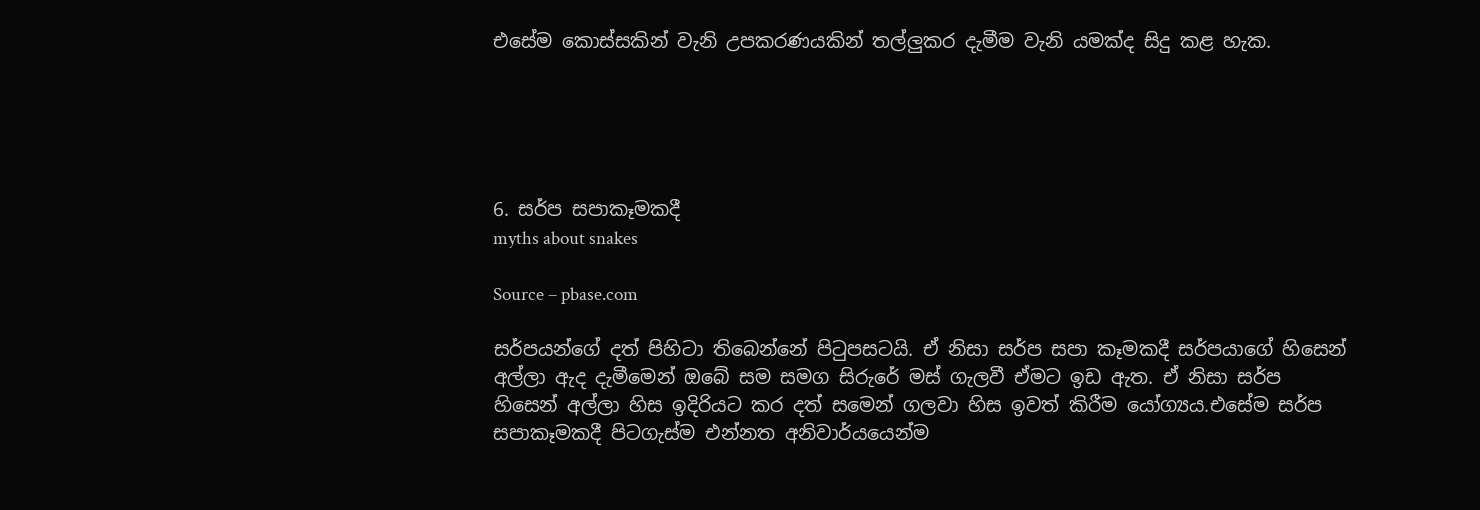එසේම කොස්සකින් වැනි උපකරණයකින් තල්ලුකර දැමීම වැනි යමක්ද සිදු කළ හැක.





6. සර්ප සපාකෑමකදී
myths about snakes

Source – pbase.com

සර්පයන්ගේ දත් පිහිටා තිබෙන්නේ පිටුපසටයි. ඒ නිසා සර්ප සපා කෑමකදී සර්පයාගේ හිසෙන් අල්ලා ඇද දැමීමෙන් ඔබේ සම සමග සිරුරේ මස් ගැලවී ඒමට ඉඩ ඇත. ඒ නිසා සර්ප හිසෙන් අල්ලා හිස ඉදිරියට කර දත් ‍සමෙන් ගලවා හිස ඉවත් කිරීම යෝග්‍යය.එසේම සර්ප සපාකෑමකදී පිටගැස්ම එන්නත අනිවාර්යයෙන්ම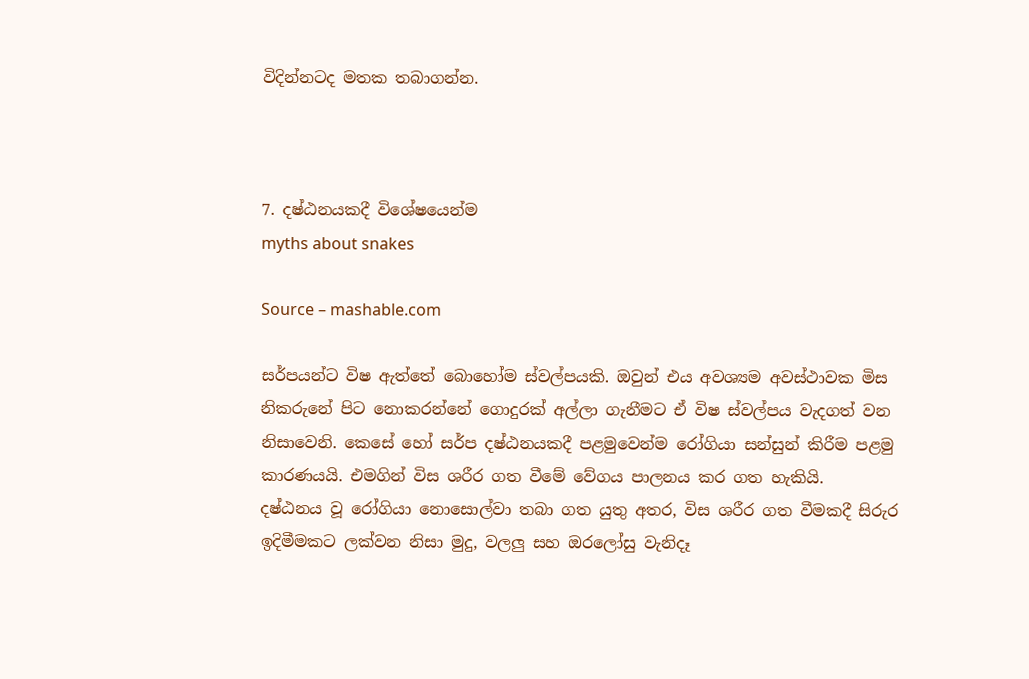විදින්නටද මතක තබාගන්න.



7. දෂ්ඨනයකදී විශේෂයෙන්ම
myths about snakes

Source – mashable.com

සර්පයන්ට විෂ ඇත්තේ බොහෝම ස්වල්පයකි. ඔවුන් එය අවශ්‍යම අවස්ථාවක මිස නිකරුනේ පිට නොකරන්නේ ගොදුරක් අල්ලා ගැනීමට ඒ විෂ ස්වල්පය වැදගත් වන නිසාවෙනි. කෙසේ හෝ සර්ප දෂ්ඨනයකදී පළමුවෙන්ම රෝගියා සන්සුන් කිරීම පළමු කාරණයයි. එමගින් විස ශරීර ගත වීමේ වේගය පාලනය කර ගත හැකියි. දෂ්ඨනය ‍වූ රෝගියා නොසොල්වා තබා ගත යුතු අතර, විස ශරීර ගත වීමකදී සිරුර ඉදිමීමකට ලක්වන නිසා මුදු, වලලු සහ ඔරලෝසු වැනිදෑ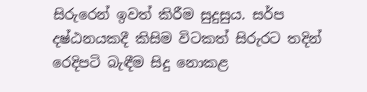සිරුරෙන් ඉවත් කිරීම සුදුසුය. සර්ප දෂ්ඨනයකදී කිසිම විටකත් සිරුරට තදින් රෙදිපටි බැඳීම සිදු නොකළ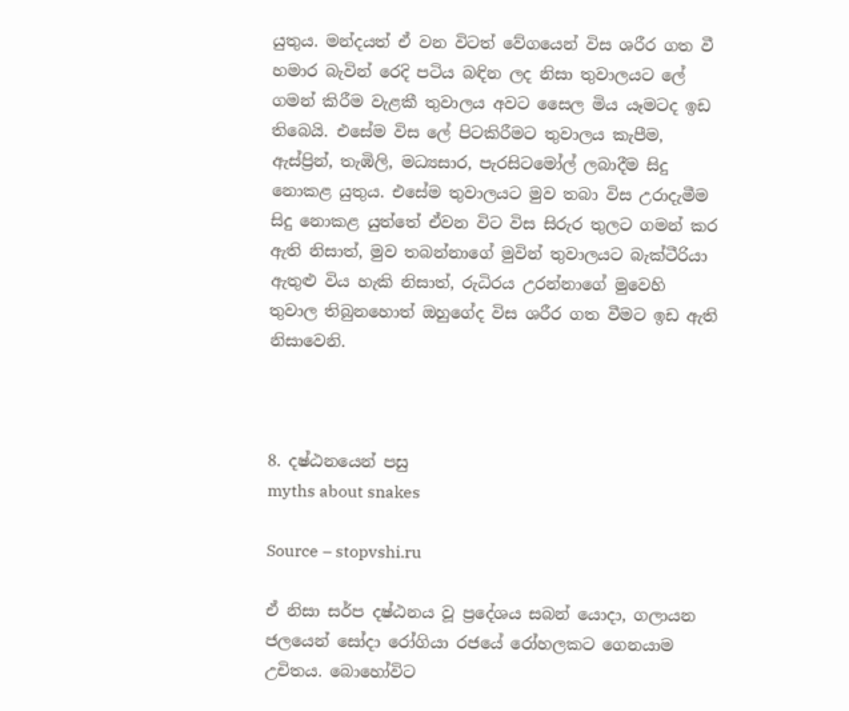යුතුය. මන්දයත් ඒ වන විටත් වේගයෙන් විස ශරීර ගත වී හමාර බැවින් රෙදි පටිය බඳින ලද නිසා තුවාලයට ලේ ගමන් කිරීම වැළකී තුවාලය අවට සෛල මිය යෑමටද ඉඩ තිබෙයි. එසේම විස ලේ පිටකිරීමට තුවාලය කැපීම, ඇස්ප්‍රින්, තැඹිලි, මධ්‍යසාර, පැරසිටමෝල් ලබාදීම සිදු නොකළ යුතුය. එසේම තුවාලයට මුව තබා විස උරාදැමීම සිදු නොකළ යුත්තේ ඒවන විට විස සිරුර තුලට ගමන් කර ඇති නිසාත්, මුව තබන්නාගේ මුවින් තුවාලයට බැක්ටීරියා ඇතුළු විය හැකි නිසාත්, රුධිරය උරන්නාගේ මුවෙහි තුවාල තිබුනහොත් ඔහුගේද විස ශරීර ගත වීමට ඉඩ ඇති නිසාවෙනි.



8. දෂ්ඨනයෙන් පසු
myths about snakes

Source – stopvshi.ru

ඒ නිසා සර්ප දෂ්ඨනය වූ ප්‍රදේශය සබන් යොදා, ගලායන ජලයෙන් සෝදා රෝගියා රජයේ රෝහලකට ගෙනයාම උචිතය. බොහෝවිට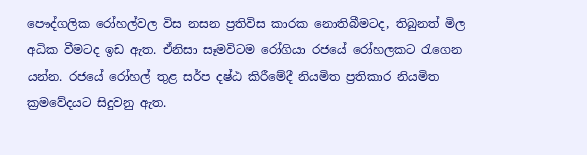පෞද්ගලික රෝහල්වල විස නසන ප්‍රතිවිස කාරක නොතිබීමටද, තිබුනත් මිල අධික වීමටද ඉඩ ඇත. ඒනිසා සෑමවිටම රෝගියා රජයේ රෝහලකට රැගෙන යන්න. රජයේ රෝහල් තුළ සර්ප දෂ්ඨ කිරීමේදී නියමිත ප්‍රතිකාර නියමිත ක්‍රමවේදයට සිදුවනු ඇත.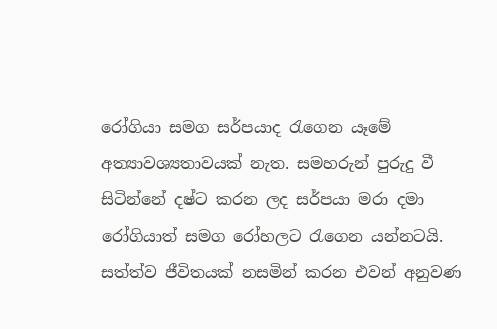රෝගියා සමග සර්පයාද රැගෙන යෑමේ අත්‍යාවශ්‍යතාවයක් නැත. සමහරුන් පුරුදු වී සිටින්නේ දෂ්ට කරන ලද සර්පයා මරා දමා රෝගියාත් සමග රෝහලට රැගෙන යන්නටයි. සත්ත්ව ජීවිතයක් නසමින් කරන එවන් අනුවණ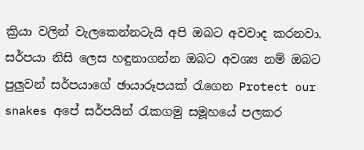ක්‍රියා වලින් වැලකෙන්නටැයි අපි ඔබට අවවාද කරනවා. සර්පයා නිසි ලෙස හඳුනාගන්න ඔබට අවශ්‍ය නම් ඔබට පුලුවන් සර්පයාගේ ඡායාරූපයක් රැගෙන Protect our snakes අපේ සර්පයින් රැකගමු සමූහයේ පලකර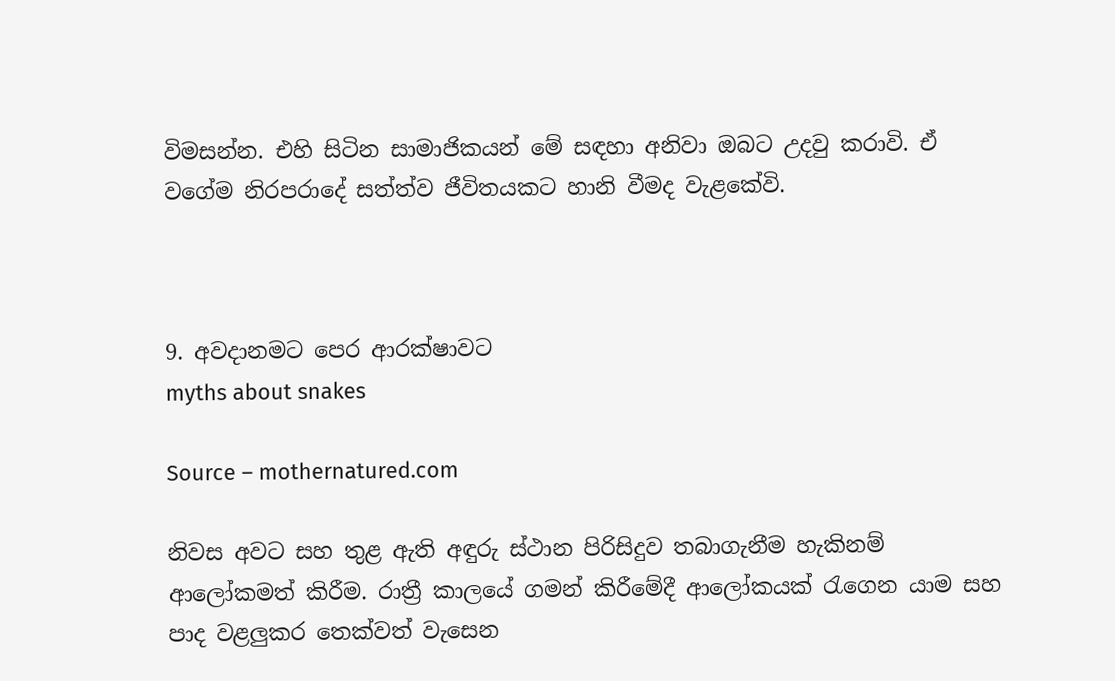විමසන්න. එහි සිටින සාමාජිකයන් මේ සඳහා අනිවා ඔබට උදවු කරාවි. ඒ වගේම නිරපරාදේ සත්ත්ව ජීවිතයකට හානි වීමද වැළකේවි.



9. අවදානමට පෙර ආරක්ෂාවට
myths about snakes

Source – mothernatured.com

නිවස අවට සහ තුළ ඇති අඳුරු ස්ථාන පිරිසිදුව තබාගැනීම හැකිනම් ආ‍ලෝකමත් කිරීම. රාත්‍රී කාලයේ ගමන් කිරීමේදී ආලෝකයක් රැගෙන යාම සහ පාද වළලුකර තෙක්වත් වැසෙන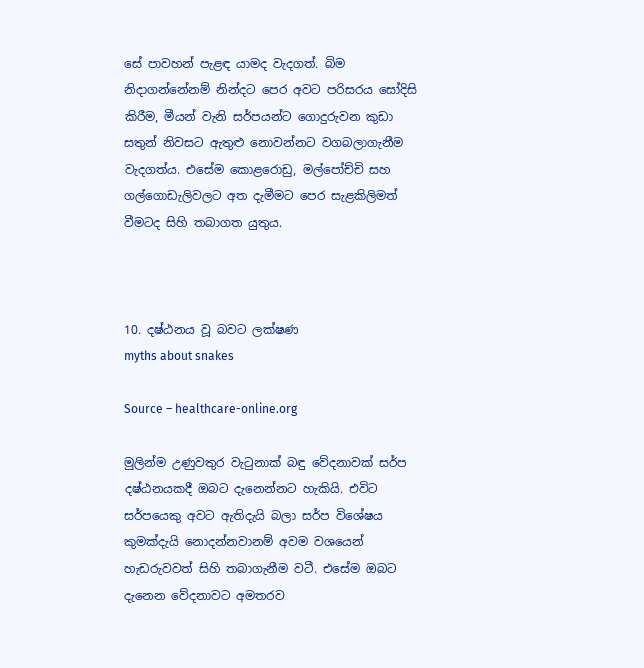සේ පාවහන් පැළඳ යාමද වැදගත්. බිම නිදාගන්නේනම් නින්දට පෙර අවට පරිසරය සෝදිසි කිරීම, මීයන් වැනි සර්පයන්ට ගොදුරුවන කුඩා සතුන් නිවසට ඇතුළු නොවන්නට වගබලාගැනීම වැදගත්ය. එසේම කොළරොඩු, මල්පෝච්චි සහ ගල්ගොඩැලිවලට අත දැමීමට පෙර සැළකිලිමත් වීමටද සිහි තබාගත යුතුය.



10. දෂ්ඨනය වූ බවට ලක්ෂණ
myths about snakes

Source – healthcare-online.org

මුලින්ම උණුවතුර වැටුනාක් බඳු වේදනාවක් සර්ප දෂ්ඨනයකදී ඔබට දැනෙන්නට හැකියි. එවිට සර්පයෙකු අවට ඇතිදැයි බලා සර්ප විශේෂය කුමක්දැයි නොදන්නවානම් අවම වශයෙන් හැඩරුවවත් සිහි තබාගැනීම වටී. එසේම ඔබට දැනෙන වේදනාවට අමතරව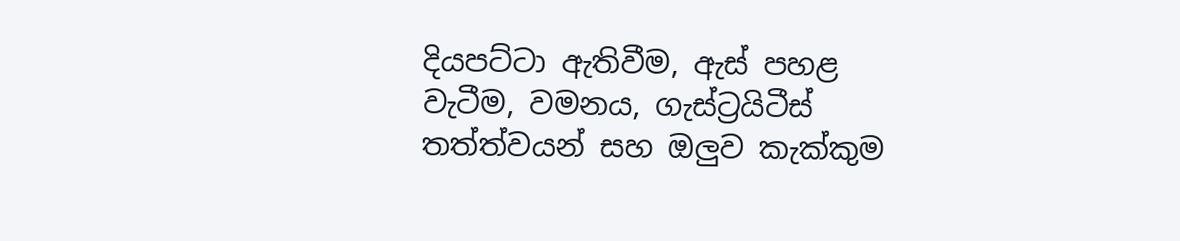දියපට්ටා ඇතිවීම, ඇස් පහළ වැටීම, වමනය, ගැස්ට්‍රයිටීස් තත්ත්වයන් සහ ඔලුව කැක්කුම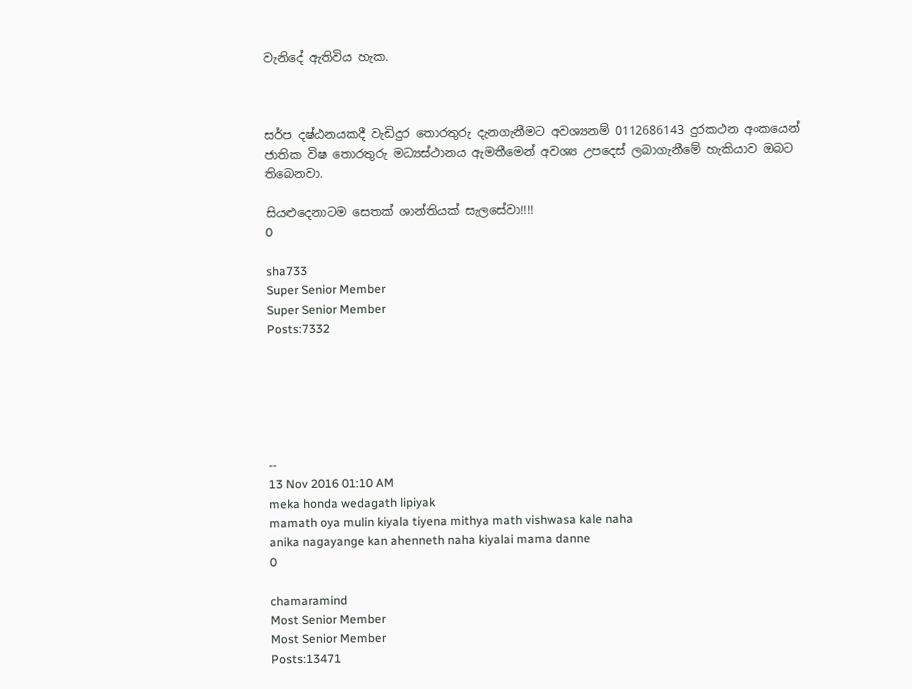වැනිදේ ඇතිවිය හැක.



සර්ප දෂ්ඨනයකදී වැඩිදුර තොරතුරු දැනගැනීමට අවශ්‍යනම් 0112686143 දුරකථන අංකයෙන් ජාතික විෂ තොරතුරු මධ්‍යස්ථානය ඇමතීමෙන් අවශ්‍ය උපදෙස් ලබාගැනීමේ හැකියාව ඔබට තිබෙනවා.

සියළුදෙනාටම සෙතක් ශාන්තියක් සැලසේවා!!!!
0

sha733
Super Senior Member
Super Senior Member
Posts:7332






--
13 Nov 2016 01:10 AM
meka honda wedagath lipiyak
mamath oya mulin kiyala tiyena mithya math vishwasa kale naha
anika nagayange kan ahenneth naha kiyalai mama danne
0

chamaramind
Most Senior Member
Most Senior Member
Posts:13471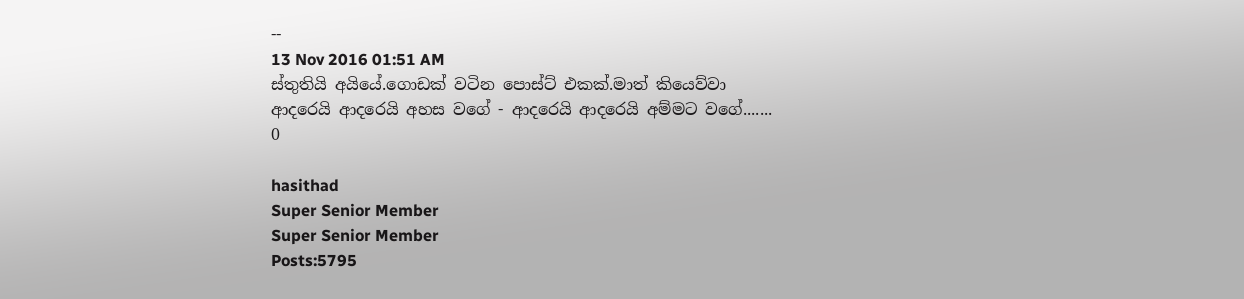--
13 Nov 2016 01:51 AM
ස්තුතියි අයියේ.ගොඩක් වටින පොස්ට් එකක්.මාත් කියෙව්වා
ආදරෙයි ආදරෙයි අහස වගේ - ආදරෙයි ආදරෙයි අම්මට වගේ.......
0

hasithad
Super Senior Member
Super Senior Member
Posts:5795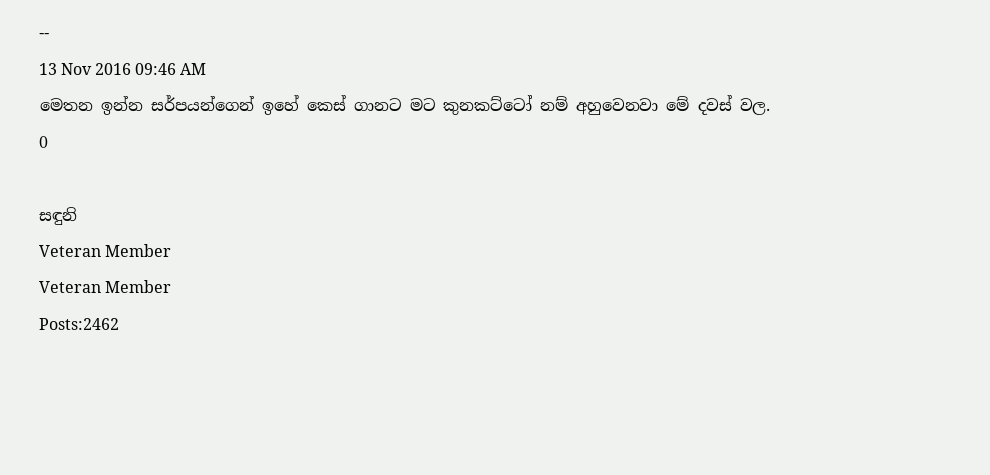--
13 Nov 2016 09:46 AM
මෙතන ඉන්න සර්පයන්ගෙන් ඉහේ කෙස් ගානට මට කුනකට්ටෝ නම් අහුවෙනවා මේ දවස් වල.
0

සඳුනි
Veteran Member
Veteran Member
Posts:2462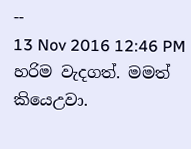--
13 Nov 2016 12:46 PM
හරිම වැදගත්. මමත් කියෙඋවා.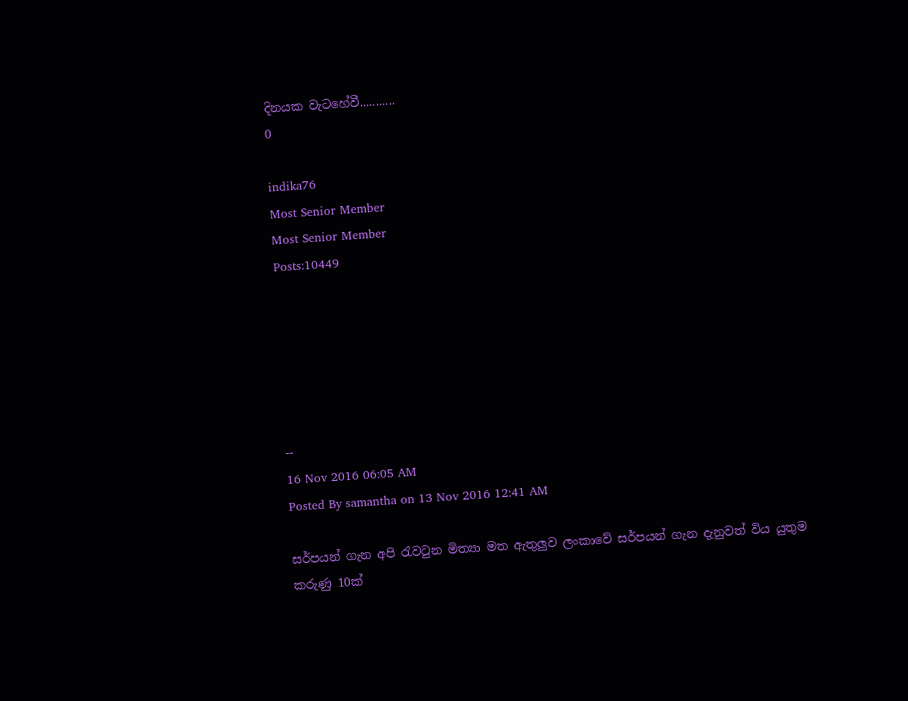දිනයක වැටහේවී...........
0

indika76
Most Senior Member
Most Senior Member
Posts:10449






--
16 Nov 2016 06:05 AM
Posted By samantha on 13 Nov 2016 12:41 AM

සර්පයන් ගැන අපි රැවටුන මිත්‍යා මත ඇතුලුව ලංකාවේ සර්පයන් ගැන දැනුවත් විය යුතුම කරුණු 10ක්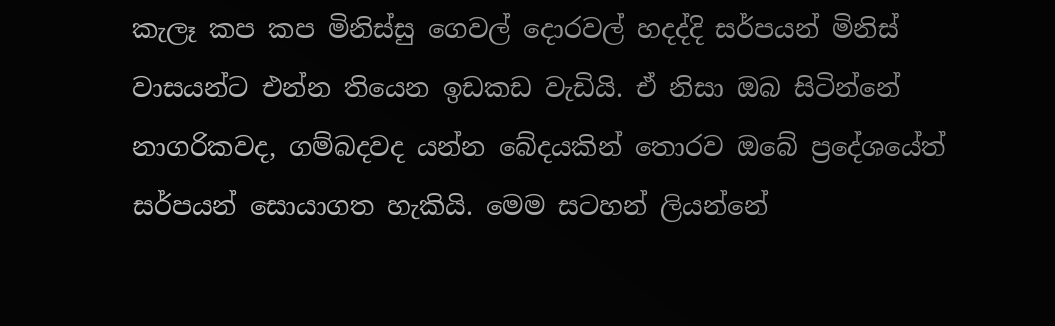කැලෑ කප කප මිනිස්සු ගෙවල් දොරවල් හදද්දි සර්පයන් මිනිස් වාසයන්ට එන්න තියෙන ඉඩකඩ වැඩියි. ඒ නිසා ඔබ සිටින්නේ නාගරිකවද, ගම්බදවද යන්න බේදයකින් තොරව ඔබේ ප්‍රදේශයේත් සර්පයන් සොයාගත හැකියි. මෙම සටහන් ලියන්නේ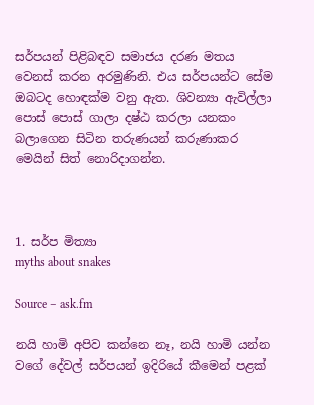සර්පයන් පිළිබඳව සමාජය දරණ මතය වෙනස් කරන අරමුණිනි. එය සර්පයන්ට සේම ඔබටද හොඳක්ම වනු ඇත. ශිවන්‍යා ඇවිල්ලා පොස් පොස් ගාලා දෂ්ඨ කරලා යනකං බලාගෙන සිටින තරුණයන් කරුණාකර මෙයින් සිත් නොරිදාගන්න.



1. සර්ප මිත්‍යා
myths about snakes

Source – ask.fm

නයි හාමි අපිව කන්නෙ නෑ, නයි හාමි යන්න වගේ දේවල් සර්පයන් ඉදිරියේ කීමෙන් පළක්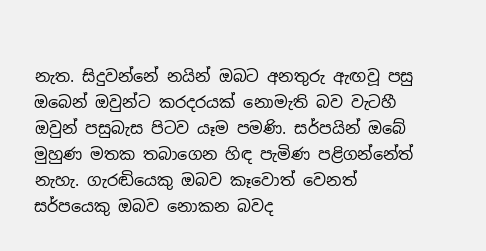නැත. සිදුවන්නේ නයින් ඔබට අනතුරු ඇඟවූ පසු ඔබෙන් ඔවුන්ට කරදරයක් නොමැති බව වැටහී ඔවුන් පසුබැස පිටව යෑම පමණි. සර්පයින් ඔබේ මුහුණ මතක තබාගෙන හිඳ පැමිණ පළිගන්නේත් නැහැ. ගැරඬියෙකු ඔබව කෑවොත් වෙනත් සර්පයෙකු ඔබව නොකන බවද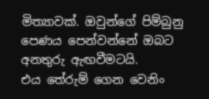මිත්‍යාවක්. ඔවුන්ගේ පිම්බුනු පෙණය පෙන්වන්නේ ඔබට අනතුරු ඇඟවීමටයි. එය ‍තේරුම් ගෙන වෙනිං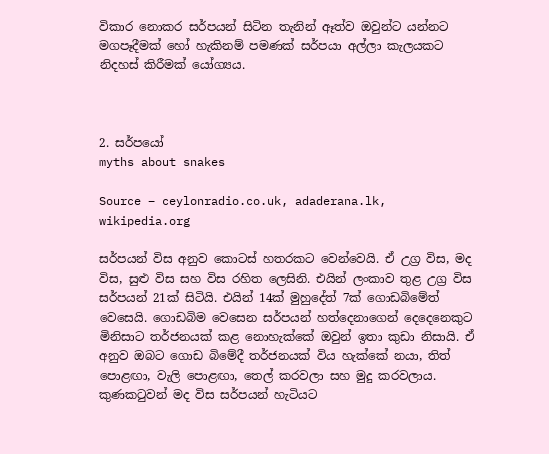විකාර නොකර සර්පයන් සිටින තැනින් ඈත්ව ඔවුන්ට යන්නට මගපෑදීමක් හෝ හැකිනම් පමණක් සර්පයා අල්ලා කැලයකට නිදහස් කිරීමක් යෝග්‍යය.



2. සර්පයෝ
myths about snakes

Source – ceylonradio.co.uk, adaderana.lk, wikipedia.org

සර්පයන් විස අනුව කොටස් හතරකට වෙන්වෙයි. ඒ උග්‍ර විස, මද විස, සුළු විස සහ විස රහිත ලෙසිනි. එයින් ලංකාව තුළ උග්‍ර විස සර්පයන් 21ක් සිටියි. එයින් 14ක් මුහුදේත් 7ක් ගොඩබිමේත් වෙසෙයි. ගොඩබිම වෙසෙන සර්පයන් හත්දෙනාගෙන් දෙදෙනෙකුට මිනිසාට තර්ජනයක් කළ නොහැක්කේ ඔවුන් ඉතා කුඩා නිසායි. ඒ අනුව ඔබට ගොඩ බිමේදී තර්ජනයක් විය හැක්කේ නයා, තිත් පොළඟා, වැලි පොළඟා, තෙල් කරවලා සහ මුදු කරවලාය. කුණකටුවන් මද විස සර්පයන් හැටියට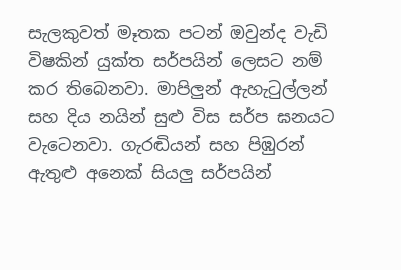සැලකුවත් මෑතක පටන් ඔවුන්ද වැඩි විෂකින් යුක්ත සර්පයින් ලෙසට නම් කර තිබෙනවා. මාපිලුන් ඇහැටුල්ලන් සහ දිය නයින් සුළු විස සර්ප ඝනයට වැටෙනවා. ගැරඬියන් සහ පිඹුරන් ඇතුළු අනෙක් සියලු සර්පයින්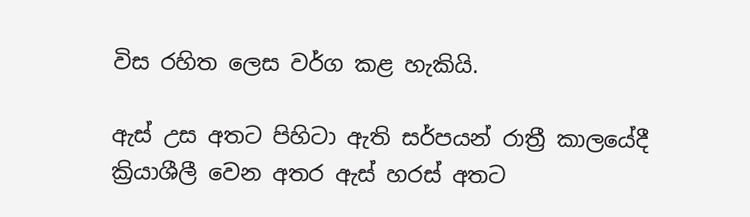විස රහිත ලෙස වර්ග කළ හැකියි.

ඇස් උස අතට පිහිටා ඇති සර්පයන් රාත්‍රී කාලයේදී ක්‍රියාශීලී වෙන අතර ඇස් හරස් අතට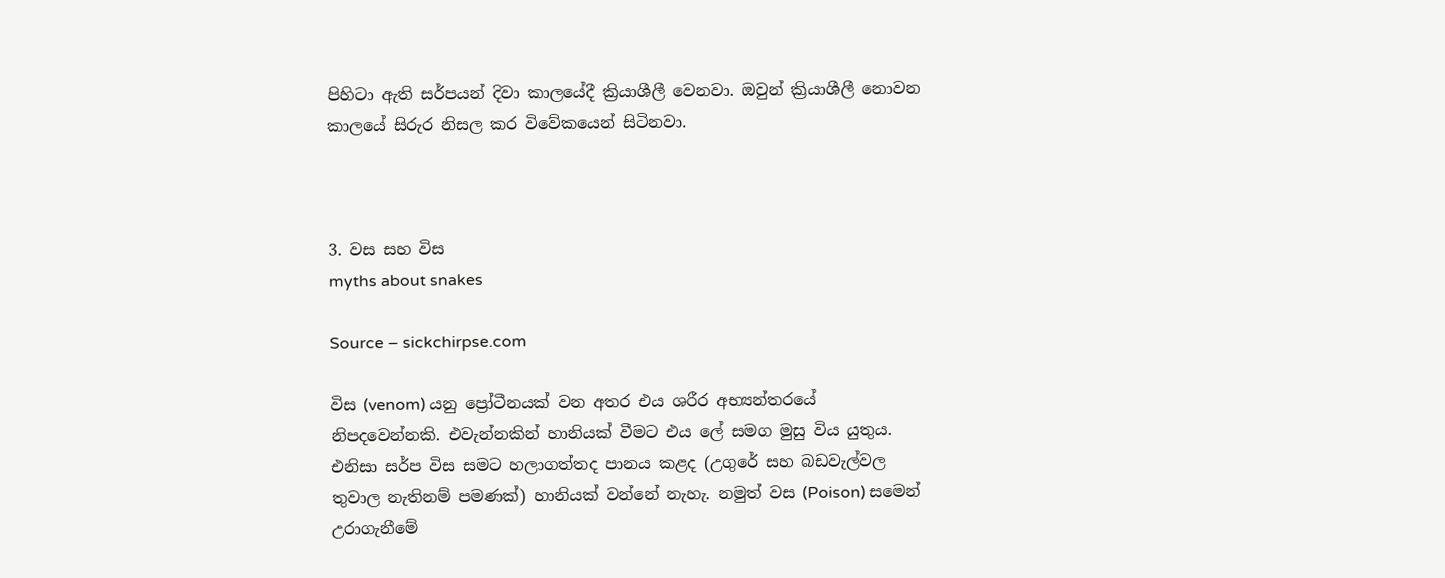පිහිටා ඇති සර්පයන් දිවා කාලයේදී ක්‍රියාශීලී වෙනවා. ඔවුන් ක්‍රියාශීලී නොවන කාලයේ සිරුර නිසල කර විවේකයෙන් සිටිනවා.



3. වස සහ විස
myths about snakes

Source – sickchirpse.com

විස (venom) යනු ප්‍රෝටීනයක් වන අතර එය ශරීර අභ්‍යන්තරයේ නිපදවෙන්නකි. එවැන්නකින් හානියක් වීමට එය ලේ සමග මුසු විය යුතුය. එනිසා සර්ප විස සමට හලාගත්තද පානය කළද (උගුරේ සහ බඩවැල්වල තුවාල නැතිනම් පමණක්) හානියක් වන්නේ නැහැ. නමුත් වස (Poison) සමෙන් උරාගැනීමේ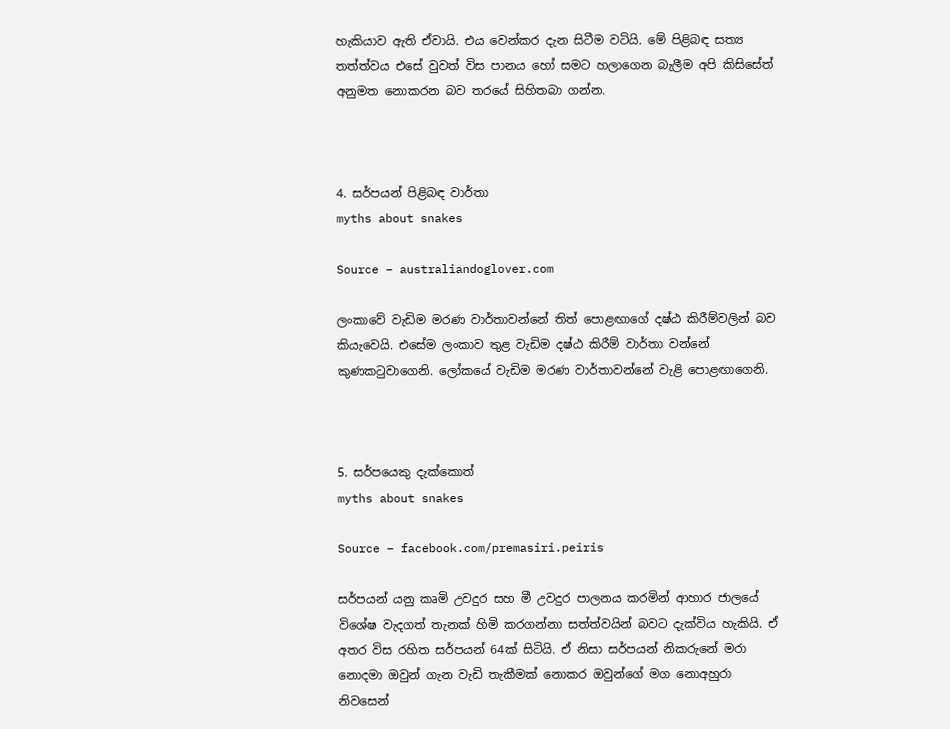හැකියාව ඇති ඒවායි. එය වෙන්කර දැන සිටීම වටියි. මේ පිළිබඳ සත්‍ය තත්ත්වය එසේ වුවත් විස පානය හෝ සමට හලාගෙන බැලීම අපි කිසිසේත් අනුමත නොකරන බව තරයේ සිහිතබා ගන්න.



4. සර්පයන් පිළිබඳ වාර්තා
myths about snakes

Source – australiandoglover.com

ලංකාවේ වැඩිම මරණ වාර්තාවන්නේ තිත් පොළඟාගේ දෂ්ඨ කිරීම්වලින් බව කියැවෙයි. එසේම ලංකාව තුළ වැඩිම දෂ්ඨ කිරීම් වාර්තා වන්නේ කුණකටුවාගෙනි. ලෝකයේ වැඩිම මරණ වාර්තාවන්නේ වැළි පොළඟාගෙනි.



5. සර්පයෙකු දැක්කොත්
myths about snakes

Source – facebook.com/premasiri.peiris

සර්පයන් යනු කෘමි උවදුර සහ මී උවදුර පාලනය කරමින් ආහාර ජාලයේ විශේෂ වැදගත් තැනක් හිමි කරගන්නා සත්ත්වයින් බවට දැක්විය හැකියි. ඒ අතර විස රහිත සර්පයන් 64ක් සිටියි. ඒ නිසා සර්පයන් නිකරුනේ මරා නොදමා ඔවුන් ගැන වැඩි තැකීමක් නොකර ඔවුන්ගේ මග නොඅහුරා නිවසෙන්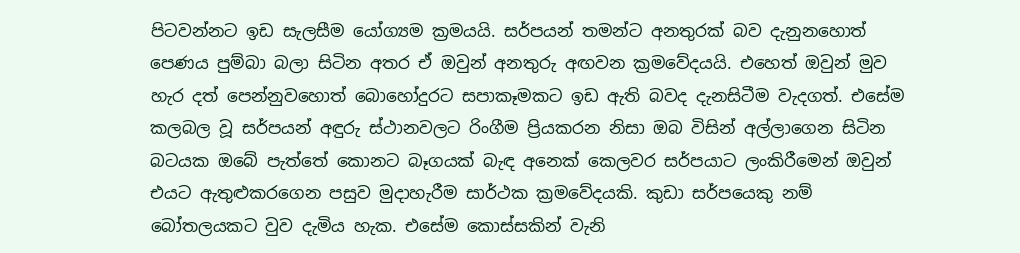පිටවන්නට ඉඩ සැලසීම යෝග්‍යම ක්‍රමයයි. සර්පයන් තමන්ට අනතුරක් බව දැනුනහොත් පෙණය පුම්බා බලා සිටින අතර ඒ ඔවුන් අනතුරු අඟවන ක්‍රමවේදයයි. එහෙත් ඔවුන් මුව හැර දත් පෙන්නුවහොත් බොහෝදුරට සපාකෑමකට ඉඩ ඇති බවද දැනසිටීම වැදගත්. එසේම කලබල වූ සර්පයන් අඳුරු ස්ථානවලට රිංගීම ප්‍රියකරන නිසා ඔබ විසින් අල්ලාගෙන සිටින බටයක ඔබේ පැත්තේ කොනට බෑගයක් බැඳ අනෙක් කෙලවර සර්පයාට ලංකිරීමෙන් ඔවුන් එයට ඇතුළුකරගෙන පසුව මුදාහැරීම සාර්ථක ක්‍රමවේදයකි. කුඩා සර්පයෙකු නම් බෝතලයකට වුව දැමිය හැක. එසේම කොස්සකින් වැනි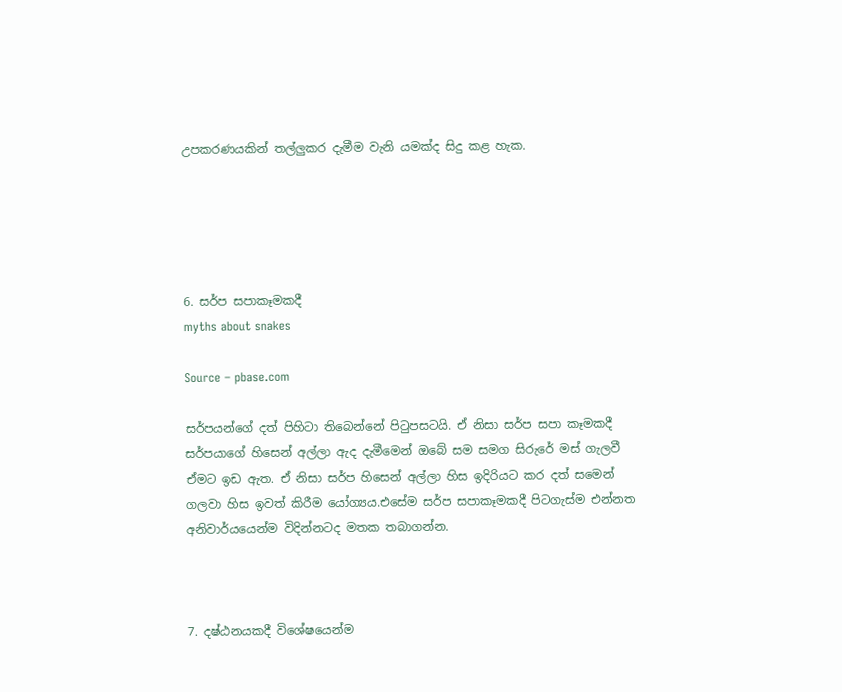උපකරණයකින් තල්ලුකර දැමීම වැනි යමක්ද සිදු කළ හැක.





6. සර්ප සපාකෑමකදී
myths about snakes

Source – pbase.com

සර්පයන්ගේ දත් පිහිටා තිබෙන්නේ පිටුපසටයි. ඒ නිසා සර්ප සපා කෑමකදී සර්පයාගේ හිසෙන් අල්ලා ඇද දැමීමෙන් ඔබේ සම සමග සිරුරේ මස් ගැලවී ඒමට ඉඩ ඇත. ඒ නිසා සර්ප හිසෙන් අල්ලා හිස ඉදිරියට කර දත් ‍සමෙන් ගලවා හිස ඉවත් කිරීම යෝග්‍යය.එසේම සර්ප සපාකෑමකදී පිටගැස්ම එන්නත අනිවාර්යයෙන්ම විදින්නටද මතක තබාගන්න.



7. දෂ්ඨනයකදී විශේෂයෙන්ම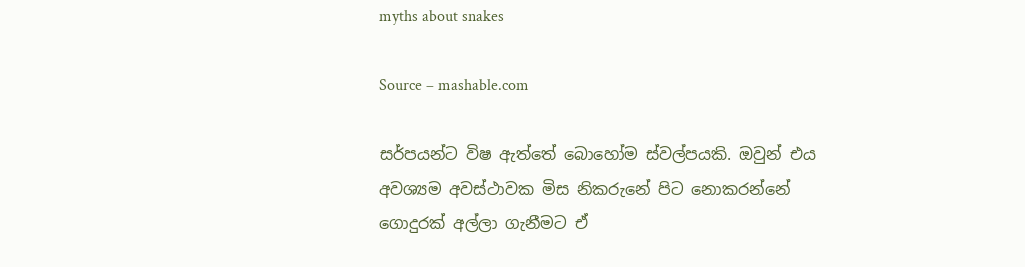myths about snakes

Source – mashable.com

සර්පයන්ට විෂ ඇත්තේ බොහෝම ස්වල්පයකි. ඔවුන් එය අවශ්‍යම අවස්ථාවක මිස නිකරුනේ පිට නොකරන්නේ ගොදුරක් අල්ලා ගැනීමට ඒ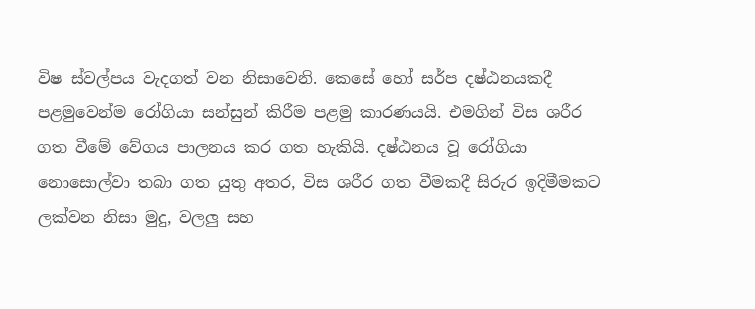විෂ ස්වල්පය වැදගත් වන නිසාවෙනි. කෙසේ හෝ සර්ප දෂ්ඨනයකදී පළමුවෙන්ම රෝගියා සන්සුන් කිරීම පළමු කාරණයයි. එමගින් විස ශරීර ගත වීමේ වේගය පාලනය කර ගත හැකියි. දෂ්ඨනය ‍වූ රෝගියා නොසොල්වා තබා ගත යුතු අතර, විස ශරීර ගත වීමකදී සිරුර ඉදිමීමකට ලක්වන නිසා මුදු, වලලු සහ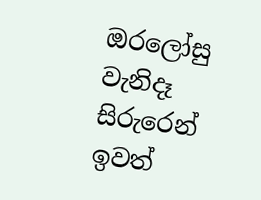ඔරලෝසු වැනිදෑ සිරුරෙන් ඉවත්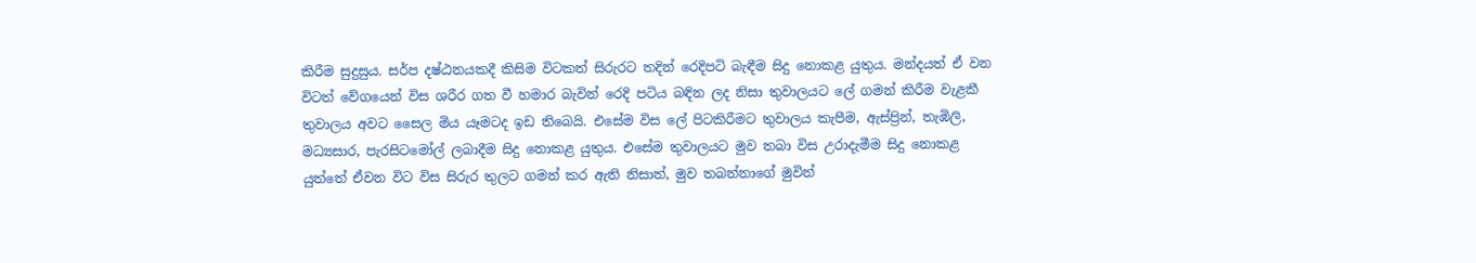කිරීම සුදුසුය. සර්ප දෂ්ඨනයකදී කිසිම විටකත් සිරුරට තදින් රෙදිපටි බැඳීම සිදු නොකළ යුතුය. මන්දයත් ඒ වන විටත් වේගයෙන් විස ශරීර ගත වී හමාර බැවින් රෙදි පටිය බඳින ලද නිසා තුවාලයට ලේ ගමන් කිරීම වැළකී තුවාලය අවට සෛල මිය යෑමටද ඉඩ තිබෙයි. එසේම විස ලේ පිටකිරීමට තුවාලය කැපීම, ඇස්ප්‍රින්, තැඹිලි, මධ්‍යසාර, පැරසිටමෝල් ලබාදීම සිදු නොකළ යුතුය. එසේම තුවාලයට මුව තබා විස උරාදැමීම සිදු නොකළ යුත්තේ ඒවන විට විස සිරුර තුලට ගමන් කර ඇති නිසාත්, මුව තබන්නාගේ මුවින්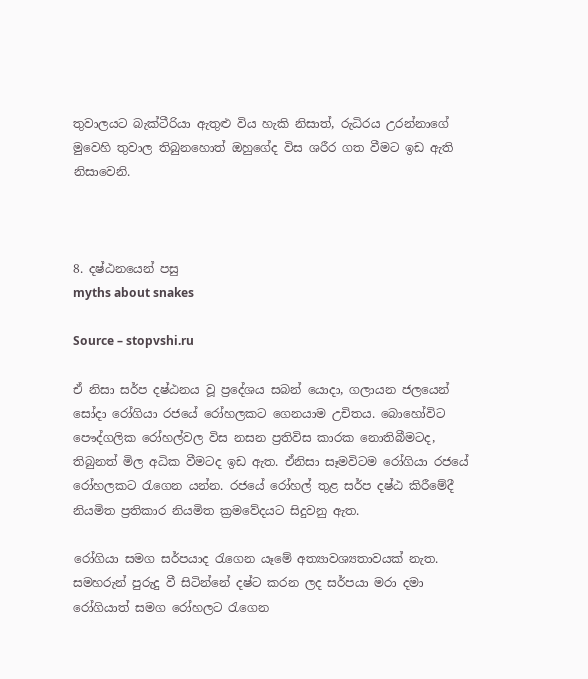තුවාලයට බැක්ටීරියා ඇතුළු විය හැකි නිසාත්, රුධිරය උරන්නාගේ මුවෙහි තුවාල තිබුනහොත් ඔහුගේද විස ශරීර ගත වීමට ඉඩ ඇති නිසාවෙනි.



8. දෂ්ඨනයෙන් පසු
myths about snakes

Source – stopvshi.ru

ඒ නිසා සර්ප දෂ්ඨනය වූ ප්‍රදේශය සබන් යොදා, ගලායන ජලයෙන් සෝදා රෝගියා රජයේ රෝහලකට ගෙනයාම උචිතය. බොහෝවිට පෞද්ගලික රෝහල්වල විස නසන ප්‍රතිවිස කාරක නොතිබීමටද, තිබුනත් මිල අධික වීමටද ඉඩ ඇත. ඒනිසා සෑමවිටම රෝගියා රජයේ රෝහලකට රැගෙන යන්න. රජයේ රෝහල් තුළ සර්ප දෂ්ඨ කිරීමේදී නියමිත ප්‍රතිකාර නියමිත ක්‍රමවේදයට සිදුවනු ඇත.

රෝගියා සමග සර්පයාද රැගෙන යෑමේ අත්‍යාවශ්‍යතාවයක් නැත. සමහරුන් පුරුදු වී සිටින්නේ දෂ්ට කරන ලද සර්පයා මරා දමා රෝගියාත් සමග රෝහලට රැගෙන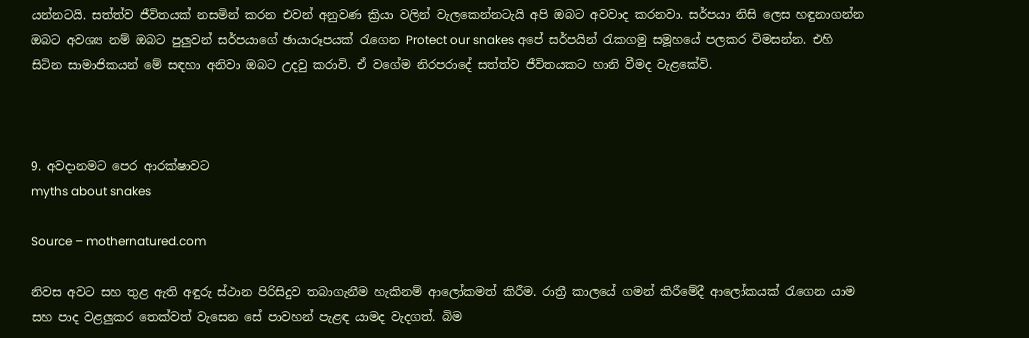යන්නටයි. සත්ත්ව ජීවිතයක් නසමින් කරන එවන් අනුවණ ක්‍රියා වලින් වැලකෙන්නටැයි අපි ඔබට අවවාද කරනවා. සර්පයා නිසි ලෙස හඳුනාගන්න ඔබට අවශ්‍ය නම් ඔබට පුලුවන් සර්පයාගේ ඡායාරූපයක් රැගෙන Protect our snakes අපේ සර්පයින් රැකගමු සමූහයේ පලකර විමසන්න. එහි සිටින සාමාජිකයන් මේ සඳහා අනිවා ඔබට උදවු කරාවි. ඒ වගේම නිරපරාදේ සත්ත්ව ජීවිතයකට හානි වීමද වැළකේවි.



9. අවදානමට පෙර ආරක්ෂාවට
myths about snakes

Source – mothernatured.com

නිවස අවට සහ තුළ ඇති අඳුරු ස්ථාන පිරිසිදුව තබාගැනීම හැකිනම් ආ‍ලෝකමත් කිරීම. රාත්‍රී කාලයේ ගමන් කිරීමේදී ආලෝකයක් රැගෙන යාම සහ පාද වළලුකර තෙක්වත් වැසෙන සේ පාවහන් පැළඳ යාමද වැදගත්. බිම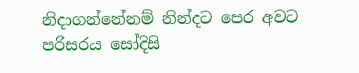නිදාගන්නේනම් නින්දට පෙර අවට පරිසරය සෝදිසි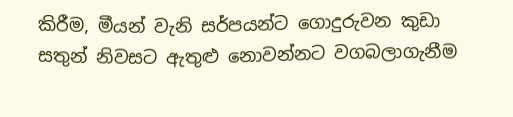කිරීම, මීයන් වැනි සර්පයන්ට ගොදුරුවන කුඩා සතුන් නිවසට ඇතුළු නොවන්නට වගබලාගැනීම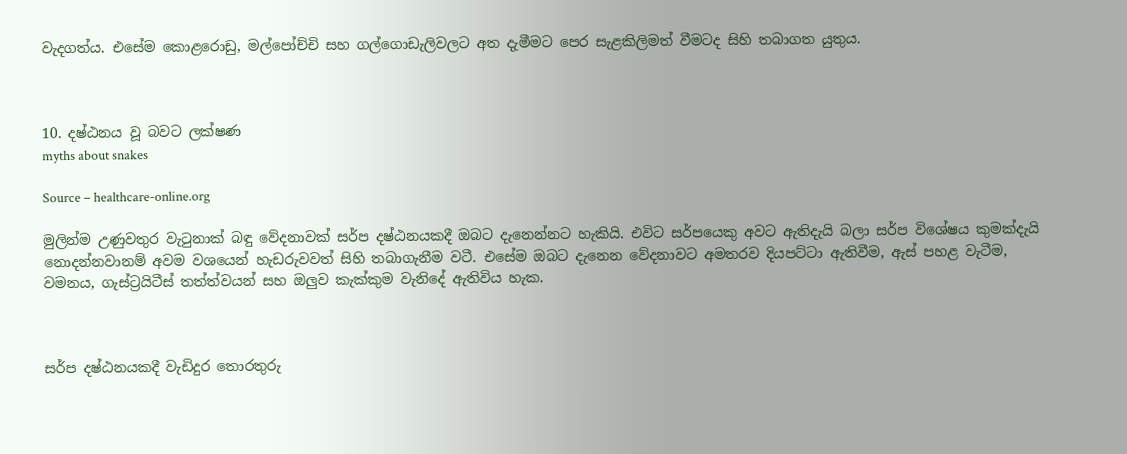වැදගත්ය. එසේම කොළරොඩු, මල්පෝච්චි සහ ගල්ගොඩැලිවලට අත දැමීමට පෙර සැළකිලිමත් වීමටද සිහි තබාගත යුතුය.



10. දෂ්ඨනය වූ බවට ලක්ෂණ
myths about snakes

Source – healthcare-online.org

මුලින්ම උණුවතුර වැටුනාක් බඳු වේදනාවක් සර්ප දෂ්ඨනයකදී ඔබට දැනෙන්නට හැකියි. එවිට සර්පයෙකු අවට ඇතිදැයි බලා සර්ප විශේෂය කුමක්දැයි නොදන්නවානම් අවම වශයෙන් හැඩරුවවත් සිහි තබාගැනීම වටී. එසේම ඔබට දැනෙන වේදනාවට අමතරව දියපට්ටා ඇතිවීම, ඇස් පහළ වැටීම, වමනය, ගැස්ට්‍රයිටීස් තත්ත්වයන් සහ ඔලුව කැක්කුම වැනිදේ ඇතිවිය හැක.



සර්ප දෂ්ඨනයකදී වැඩිදුර තොරතුරු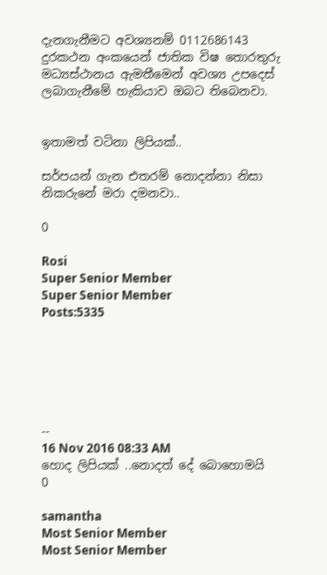දැනගැනීමට අවශ්‍යනම් 0112686143 දුරකථන අංකයෙන් ජාතික විෂ තොරතුරු මධ්‍යස්ථානය ඇමතීමෙන් අවශ්‍ය උපදෙස් ලබාගැනීමේ හැකියාව ඔබට තිබෙනවා.


ඉතාමත් වටිනා ලිපියක්..

සර්පයන් ගැන එතරම් නොදන්නා නිසා නිකරුනේ මරා දමනවා..

0

Rosi
Super Senior Member
Super Senior Member
Posts:5335






--
16 Nov 2016 08:33 AM
හොද ලිපියක් ..නොදත් දේ බොහොමයි
0

samantha
Most Senior Member
Most Senior Member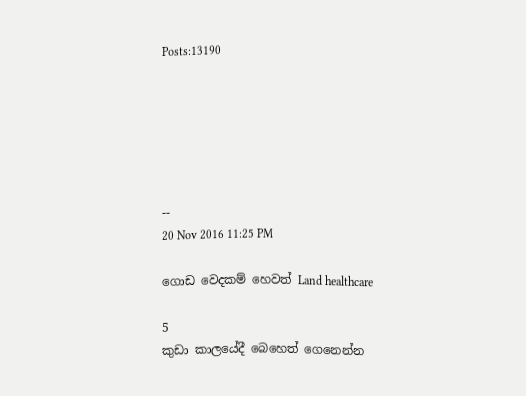Posts:13190






--
20 Nov 2016 11:25 PM

ගොඩ වෙදකම් හෙවත් Land healthcare

5
කුඩා කාලයේදී බෙහෙත් ගෙනෙන්න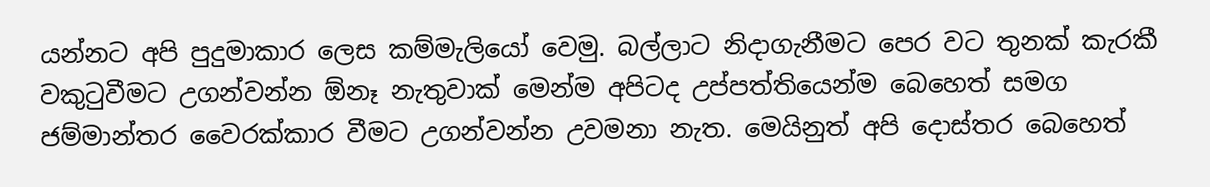යන්නට අපි පුදුමාකාර ලෙස කම්මැලියෝ වෙමු. බල්ලාට නිදාගැනීමට පෙර වට තුනක් කැරකී වකුටුවීමට උගන්වන්න ඕනෑ නැතුවාක් මෙන්ම අපිටද උප්පත්තියෙන්ම බෙහෙත් සමග ජම්මාන්තර වෛරක්කාර වීමට උගන්වන්න උවමනා නැත. මෙයිනුත් අපි දොස්තර බෙහෙත්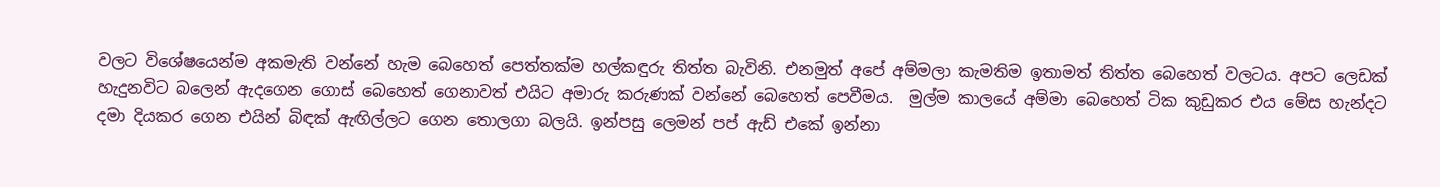වලට විශේෂයෙන්ම අකමැති වන්නේ හැම බෙහෙත් පෙත්තක්ම හල්කඳුරු තිත්ත බැවිනි. එනමුත් අපේ අම්මලා කැමතිම ඉතාමත් තිත්ත බෙහෙත් වලටය. අපට ලෙඩක් හැදුනවිට බලෙන් ඇදගෙන ගොස් බෙහෙත් ගෙනාවත් එයිට අමාරු කරුණක් වන්නේ බෙහෙත් පෙවීමය.  මුල්ම කාලයේ අම්මා බෙහෙත් ටික කුඩුකර එය මේස හැන්දට දමා දියකර ගෙන එයින් බිඳක් ඇඟිල්ලට ගෙන තොලගා බලයි. ඉන්පසු ලෙමන් පප් ඇඩ් එකේ ඉන්නා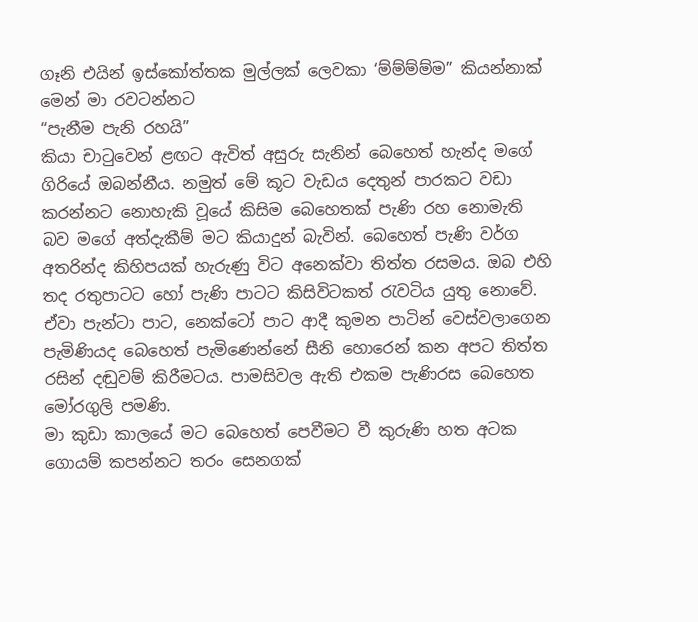ගෑනි එයින් ඉස්කෝත්තක මුල්ලක් ලෙවකා ‘ම්ම්ම්ම්ම” කියන්නාක් මෙන් මා රවටන්නට
“පැනීම පැනි රහයි”
කියා චාටුවෙන් ළඟට ඇවිත් අසුරු සැනින් බෙහෙත් හැන්ද මගේ ගිරියේ ඔබන්නීය. නමුත් මේ කූට වැඩය දෙතුන් පාරකට වඩා කරන්නට නොහැකි වූයේ කිසිම බෙහෙතක් පැණි රහ නොමැති බව මගේ අත්දැකීම් මට කියාදුන් බැවින්. බෙහෙත් පැණි වර්ග අතරින්ද කිහිපයක් හැරුණු විට අනෙක්වා තිත්ත රසමය. ඔබ එහි තද රතුපාටට හෝ පැණි පාටට කිසිවිටකත් රැවටිය යුතු නොවේ. ඒවා පැන්ටා පාට, නෙක්ටෝ පාට ආදී කුමන පාටින් වෙස්වලාගෙන පැමිණියද බෙහෙත් පැමිණෙන්නේ සීනි හොරෙන් කන අපට තිත්ත රසින් දඬුවම් කිරීමටය. පාමසිවල ඇති එකම පැණිරස බෙහෙත මෝරගුලි පමණි.
මා කුඩා කාලයේ මට බෙහෙත් පෙවීමට වී කුරුණි හත අටක ගොයම් කපන්නට තරං සෙනගක්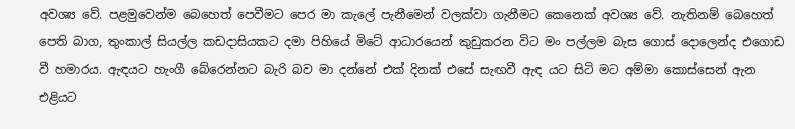අවශ්‍ය වේ. පළමුවෙන්ම බෙහෙත් පෙවීමට පෙර මා කැලේ පැනීමෙන් වලක්වා ගැනීමට කෙනෙක් අවශ්‍ය වේ. නැතිනම් බෙහෙත් පෙති බාග, තුංකාල් සියල්ල කඩදාසියකට දමා පිහියේ මිටේ ආධාරයෙන් කුඩුකරන විට මං පල්ලම බැස ගොස් දොලෙන්ද එගොඩ වී හමාරය. ඇඳයට හැංගී බේරෙන්නට බැරි බව මා දන්නේ එක් දිනක් එසේ සැඟවී ඇඳ යට සිටි මට අම්මා කොස්සෙන් ඇන එළියට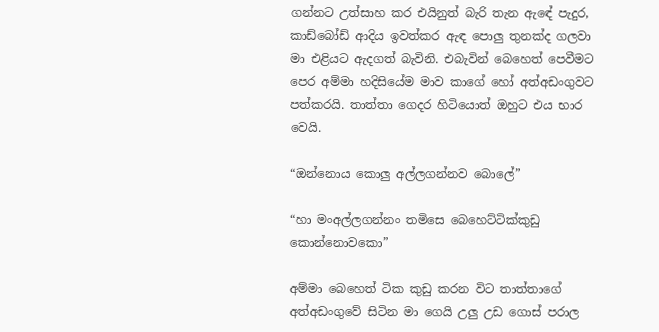ගන්නට උත්සාහ කර එයිනුත් බැරි තැන ඇඳේ පැදුර, කාඩ්බෝඩ් ආදිය ඉවත්කර ඇඳ පොලු තුනක්ද ගලවා මා එළියට ඇදගත් බැවිනි. එබැවින් බෙහෙත් පෙවීමට පෙර අම්මා හදිසියේම මාව කාගේ හෝ අත්අඩංගුවට පත්කරයි. තාත්තා ගෙදර හිටියොත් ඔහුට එය භාර වෙයි.

“ඔන්නොය කොලු අල්ලගන්නව බොලේ”

“හා මංඅල්ලගන්නං තමිසෙ බෙහෙට්ටික්කුඩු කොන්නොවකො”

අම්මා බෙහෙත් ටික කුඩු කරන විට තාත්තාගේ අත්අඩංගුවේ සිටින මා ගෙයි උලු උඩ ගොස් පරාල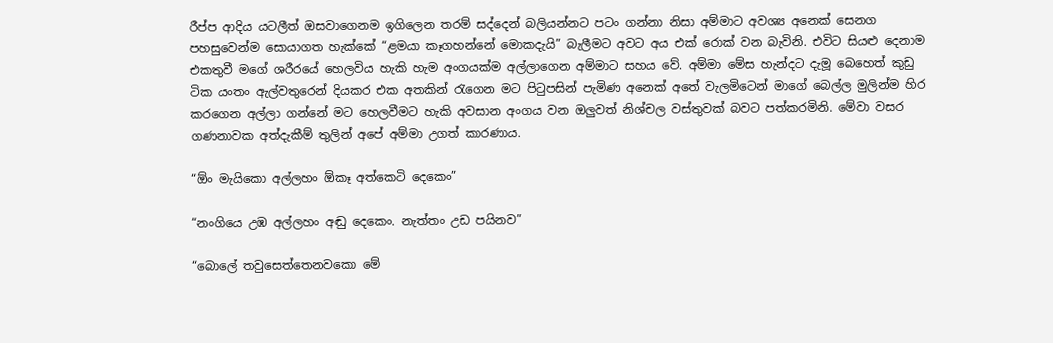රීප්ප ආදිය යටලීත් ඔසවාගෙනම ඉගිලෙන තරම් සද්දෙන් බලියන්නට පටං ගන්නා නිසා අම්මාට අවශ්‍ය අනෙක් සෙනග පහසුවෙන්ම සොයාගත හැක්කේ “ළමයා කෑගහන්නේ මොකදැයි” බැලීමට අවට අය එක් රොක් වන බැවිනි. එවිට සියළු දෙනාම එකතුවී මගේ ශරීරයේ හෙලවිය හැකි හැම අංගයක්ම අල්ලාගෙන අම්මාට සහය වේ. අම්මා මේස හැන්දට දැමූ බෙහෙත් කුඩු ටික යංතං ඇල්වතුරෙන් දියකර එක අතකින් රැගෙන මට පිටුපසින් පැමිණ අනෙක් අතේ වැලමිටෙන් මාගේ බෙල්ල මුලින්ම හිර කරගෙන අල්ලා ගන්නේ මට හෙලවීමට හැකි අවසාන අංගය වන ඔලුවත් නිශ්චල වස්තුවක් බවට පත්කරමිනි. මේවා වසර ගණනාවක අත්දැකීම් තුලින් අපේ අම්මා උගත් කාරණාය.

“ඕං මැයිකො අල්ලහං ඕකෑ අත්කෙටි දෙකෙං”

“නංගියෙ උඹ අල්ලහං අඬු දෙකෙං. නැත්තං උඩ පයිනව”

“බොලේ තවුසෙත්තෙනවකො මේ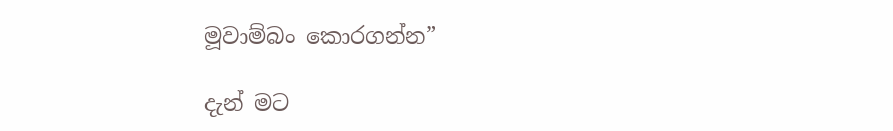මූවාම්බං කොරගන්න”

දැන් මට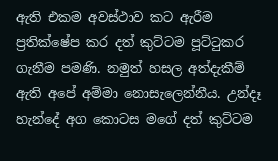ඇති එකම අවස්ථාව කට ඇරීම ප්‍රතික්ෂේප කර දත් කුට්ටම පූට්ටුකර ගැනීම පමණි. නමුත් හසල අත්දැකීම් ඇති අපේ අම්මා නොසැලෙන්නීය. උන්දෑ හැන්දේ අග කොටස මගේ දත් කුට්ටම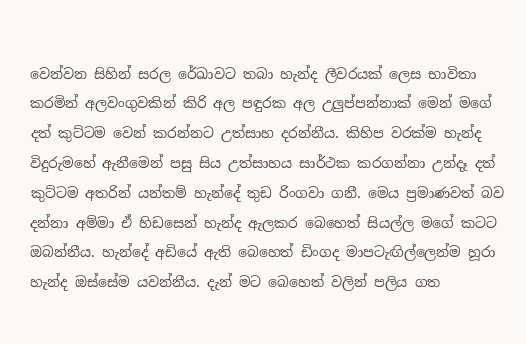වෙන්වන සිහින් සරල රේඛාවට තබා හැන්ද ලීවරයක් ලෙස භාවිතා කරමින් අලවංගුවකින් කිරි අල පඳුරක අල උලුප්පන්නාක් මෙන් මගේ දත් කුට්ටම වෙන් කරන්නට උත්සාහ දරන්නීය. කිහිප වරක්ම හැන්ද විදුරුමහේ ඇනීමෙන් පසු සිය උත්සාහය සාර්ථක කරගන්නා උන්දෑ දත් කුට්ටම අතරින් යන්තම් හැන්දේ තුඩ රිංගවා ගනී. මෙය ප්‍රමාණවත් බව දන්නා අම්මා ඒ හිඩසෙන් හැන්ද ඇලකර බෙහෙත් සියල්ල මගේ කටට ඔබන්නීය. හැන්දේ අඩියේ ඇති බෙහෙත් ඩිංගද මාපටැඟිල්ලෙන්ම හූරා හැන්ද ඔස්සේම යවන්නීය. දැන් මට බෙහෙත් වලින් පලිය ගත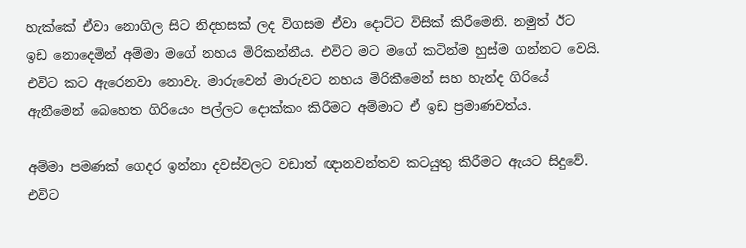හැක්කේ ඒවා නොගිල සිට නිදහසක් ලද විගසම ඒවා දොට්ට විසික් කිරීමෙනි. නමුත් ඊට ඉඩ නොදෙමින් අම්මා මගේ නහය මිරිකන්නීය. එවිට මට මගේ කටින්ම හුස්ම ගන්නට වෙයි. එවිට කට ඇරෙනවා නොවැ. මාරුවෙන් මාරුවට නහය මිරිකීමෙන් සහ හැන්ද ගිරියේ ඇනීමෙන් බෙහෙත ගිරියෙං පල්ලට දොක්කං කිරීමට අම්මාට ඒ ඉඩ ප්‍රමාණවත්ය.

අම්මා පමණක් ගෙදර ඉන්නා දවස්වලට වඩාත් ඥානවන්තව කටයුතු කිරීමට ඇයට සිදුවේ. එවිට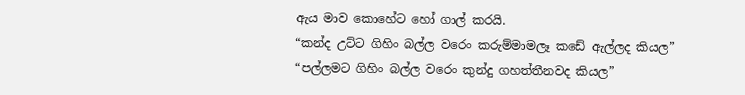ඇය මාව කොහේට හෝ ගාල් කරයි.
“කන්ද උට්ට ගිහිං බල්ල වරෙං කරුම්මාමලෑ කඩේ ඇල්ලද කියල”
“පල්ලමට ගිහිං බල්ල වරෙං කුන්දු ගහත්තීනවද කියල”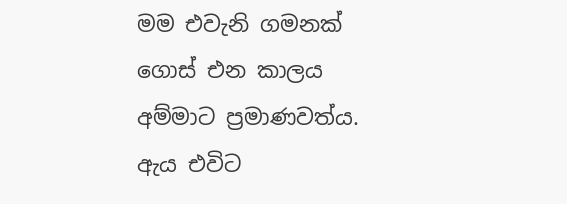මම එවැනි ගමනක් ගොස් එන කාලය අම්මාට ප්‍රමාණවත්ය. ඇය එවිට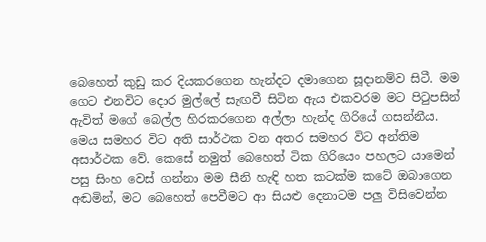බෙහෙත් කුඩු කර දියකරගෙන හැන්දට දමාගෙන සූදානම්ව සිටී. මම ගෙට එනවිට දොර මුල්ලේ සැඟවී සිටින ඇය එකවරම මට පිටුපසින් ඇවිත් මගේ බෙල්ල හිරකරගෙන අල්ලා හැන්ද ගිරියේ ගසන්නීය. මෙය සමහර විට අති සාර්ථක වන අතර සමහර විට අන්තිම අසාර්ථක වේ. කෙසේ නමුත් බෙහෙත් ටික ගිරියෙං පහලට යාමෙන් පසු සිංහ වෙස් ගන්නා මම සීනි හැඳි හත කටක්ම කටේ ඔබාගෙන අඬමින්, මට බෙහෙත් පෙවීමට ආ සියළු දෙනාටම පලු විසිවෙන්න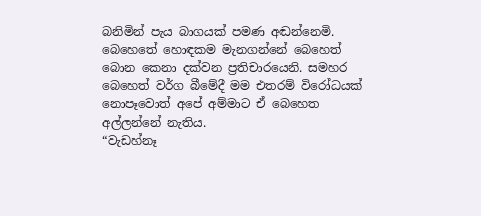බනිමින් පැය බාගයක් පමණ අඬන්නෙමි.
බෙහෙතේ හොඳකම මැනගන්නේ බෙහෙත් බොන කෙනා දක්වන ප්‍රතිචාරයෙනි. සමහර බෙහෙත් වර්ග බීමේදී මම එතරම් විරෝධයක් නොපෑවොත් අපේ අම්මාට ඒ බෙහෙත අල්ලන්නේ නැතිය.
“වැඩහ්නෑ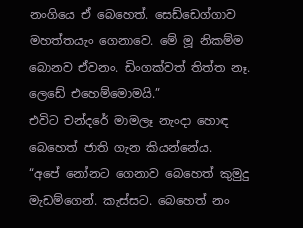නංගියෙ ඒ බෙහෙත්. සෙඩ්ඩෙග්ගාව මහත්තයැං ගෙනාවෙ. මේ මූ නිකම්ම බොනව ඒවනං. ඩිංගක්වත් තිත්ත නෑ. ලෙඩේ එහෙම්මොමයි.”
එවිට චන්දරේ මාමලෑ නැංදා හොඳ බෙහෙත් ජාති ගැන කියන්නේය.
“අපේ නෝනට ගෙනාව බෙහෙත් කුමුදු මැඩම්ගෙන්. කැස්සට. බෙහෙත් නං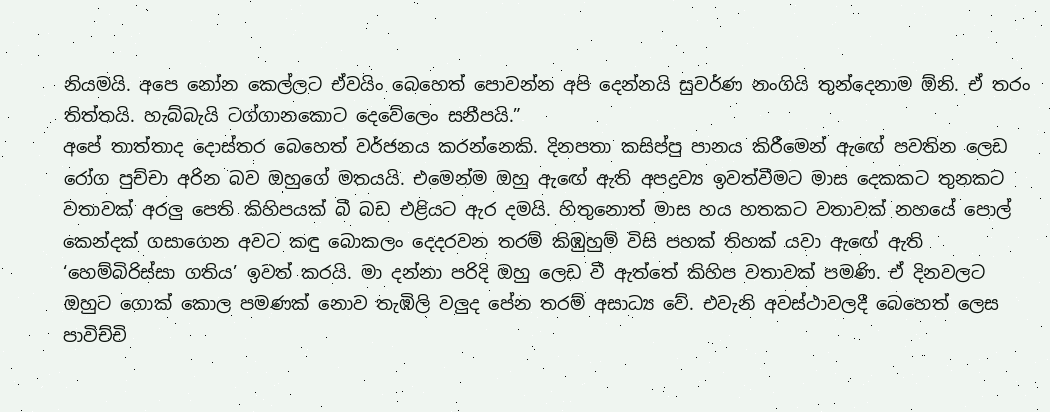නියමයි. අපෙ නෝන කෙල්ලට ඒවයිං බෙහෙත් පොවන්න අපි දෙන්නයි සුවර්ණ නංගියි තුන්දෙනාම ඕනි. ඒ තරං තිත්තයි. හැබ්බැයි ටග්ගානකොට දෙවේලෙං සනීපයි.”
අපේ තාත්තාද දොස්තර බෙහෙත් වර්ජනය කරන්නෙකි. දිනපතා කසිප්පු පානය කිරීමෙන් ඇඟේ පවතින ලෙඩ රෝග පුච්චා අරින බව ඔහුගේ මතයයි. එමෙන්ම ඔහු ඇඟේ ඇති අපද්‍රව්‍ය ඉවත්වීමට මාස දෙකකට තුනකට වතාවක් අරලු පෙති කිහිපයක් බී බඩ එළියට ඇර දමයි. හිතුනොත් මාස හය හතකට වතාවක් නහයේ පොල් කෙන්දක් ගසාගෙන අවට කඳු බොකලං දෙදරවන තරම් කිඹුහුම් විසි පහක් තිහක් යවා ඇඟේ ඇති ‘හෙම්බිරිස්සා ගතිය’ ඉවත් කරයි. මා දන්නා පරිදි ඔහු ලෙඩ වී ඇත්තේ කිහිප වතාවක් පමණි. ඒ දිනවලට ඔහුට ගොක් කොල පමණක් නොව තැඹිලි වලුද පේන තරම් අසාධ්‍ය වේ. එවැනි අවස්ථාවලදී බෙහෙත් ලෙස පාවිච්චි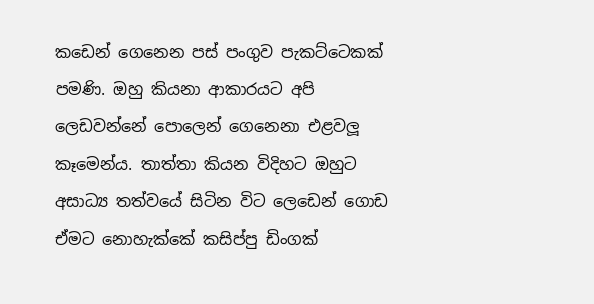කඩෙන් ගෙනෙන පස් පංගුව පැකට්ටෙකක් පමණි. ඔහු කියනා ආකාරයට අපි ලෙඩවන්නේ පොලෙන් ගෙනෙනා එළවලූ කෑමෙන්ය. තාත්තා කියන විදිහට ඔහුට අසාධ්‍ය තත්වයේ සිටින විට ලෙඩෙන් ගොඩ ඒමට නොහැක්කේ කසිප්පු ඩිංගක්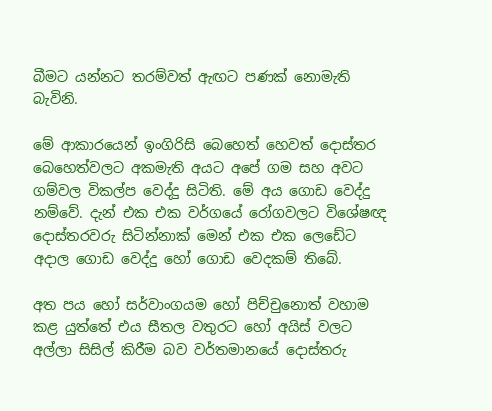බීමට යන්නට තරම්වත් ඇඟට පණක් නොමැති බැවිනි.

මේ ආකාරයෙන් ඉංගිරිසි බෙහෙත් හෙවත් දොස්තර බෙහෙත්වලට අකමැති අයට අපේ ගම සහ අවට ගම්වල විකල්ප වෙද්දු සිටිති. මේ අය ගොඩ වෙද්දු නම්වේ. දැන් එක එක වර්ගයේ රෝගවලට විශේෂඥ දොස්තරවරු සිටින්නාක් මෙන් එක එක ලෙඩේට අදාල ගොඩ වෙද්දු හෝ ගොඩ වෙදකම් තිබේ.

අත පය හෝ සර්වාංගයම හෝ පිච්චුනොත් වහාම කළ යුත්තේ එය සීතල වතුරට හෝ අයිස් වලට අල්ලා සිසිල් කිරීම බව වර්තමානයේ දොස්තරු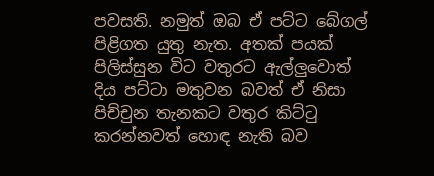පවසති. නමුත් ඔබ ඒ පට්ට බේගල් පිළිගත යුතු නැත. අතක් පයක් පිලිස්සුන විට වතුරට ඇල්ලුවොත් දිය පට්ටා මතුවන බවත් ඒ නිසා පිච්චුන තැනකට වතුර කිට්ටු කරන්නවත් හොඳ නැති බව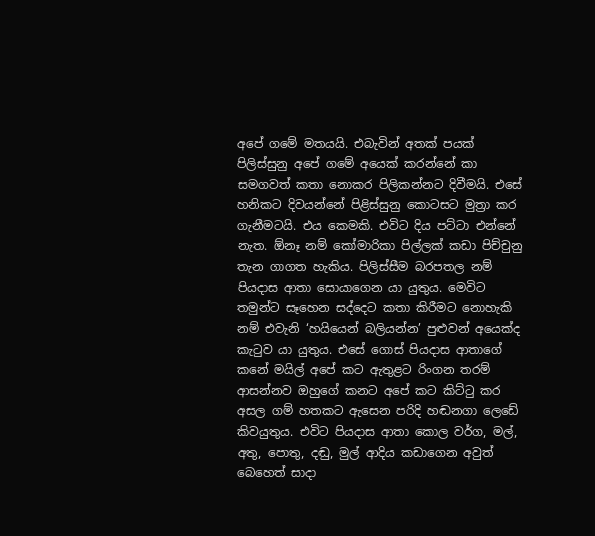අපේ ගමේ මතයයි. එබැවින් අතක් පයක් පිලිස්සුනු අපේ ගමේ අයෙක් කරන්නේ කා සමගවත් කතා නොකර පිලිකන්නට දිවීමයි. එසේ හනිකට දිවයන්නේ පිළිස්සුනු කොටසට මුත්‍රා කර ගැනීමටයි. එය කෙමකි. එවිට දිය පට්ටා එන්නේ නැත. ඕනෑ නම් කෝමාරිකා පිල්ලක් කඩා පිච්චුනු තැන ගාගත හැකිය. පිලිස්සීම බරපතල නම් පියදාස ආතා සොයාගෙන යා යුතුය. මෙවිට තමුන්ට සෑහෙන සද්දෙට කතා කිරීමට නොහැකි නම් එවැනි ‘හයියෙන් බලියන්න’ පුළුවන් අයෙක්ද කැටුව යා යුතුය. එසේ ගොස් පියදාස ආතාගේ කනේ මයිල් අපේ කට ඇතුළට රිංගන තරම් ආසන්නව ඔහුගේ කනට අපේ කට කිට්ටු කර අසල ගම් හතකට ඇසෙන පරිදි හඬනගා ලෙඩේ කිවයුතුය. එවිට පියදාස ආතා කොල වර්ග, මල්, අතු, පොතු, දඬු, මුල් ආදිය කඩාගෙන අවුත් බෙහෙත් සාදා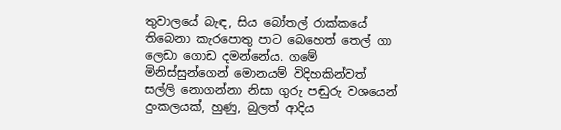තුවාලයේ බැඳ, සිය බෝතල් රාක්කයේ තිබෙනා කැරපොතු පාට බෙහෙත් තෙල් ගා ලෙඩා ගොඩ දමන්නේය. ගමේ මිනිස්සුන්ගෙන් මොනයම් විදිහකින්වත් සල්ලි නොගන්නා නිසා ගුරු පඬුරු වශයෙන් දුංකලයක්, හුණු, බුලත් ආදිය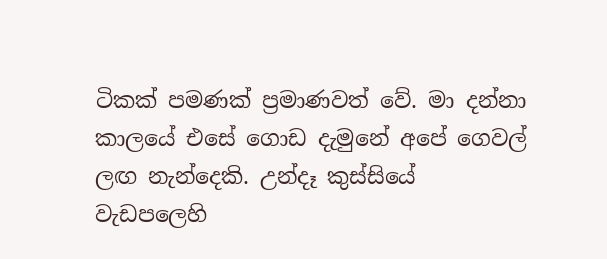ටිකක් පමණක් ප්‍රමාණවත් වේ. මා දන්නා කාලයේ එසේ ගොඩ දැමුනේ අපේ ගෙවල් ලඟ නැන්දෙකි. උන්දෑ කුස්සියේ වැඩපලෙහි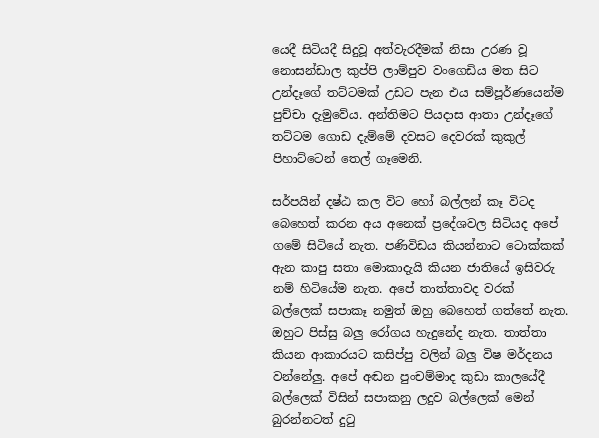යෙදී සිටියදී සිදුවූ අත්වැරදීමක් නිසා උරණ වූ නොසන්ඩාල කුප්පි ලාම්පුව වංගෙඩිය මත සිට උන්දෑගේ තට්ටමක් උඩට පැන එය සම්පූර්ණයෙන්ම පුච්චා දැමුවේය. අන්තිමට පියදාස ආතා උන්දෑගේ තට්ටම ගොඩ දැම්මේ දවසට දෙවරක් කුකුල් පිහාට්ටෙන් තෙල් ගෑමෙනි.

සර්පයින් දෂ්ඨ කල විට හෝ බල්ලන් කෑ විටද බෙහෙත් කරන අය අනෙක් ප්‍රදේශවල සිටියද අපේ ගමේ සිටියේ නැත. පණිවිඩය කියන්නාට ටොක්කක් ඇන කාපු සතා මොකාදැයි කියන ජාතියේ ඉසිවරු නම් හිටියේම නැත. අපේ තාත්තාවද වරක් බල්ලෙක් සපාකෑ නමුත් ඔහු බෙහෙත් ගත්තේ නැත. ඔහුට පිස්සු බලු රෝගය හැදුනේද නැත. තාත්තා කියන ආකාරයට කසිප්පු වලින් බලු විෂ මර්දනය වන්නේලු. අපේ අඬන පුංචම්මාද කුඩා කාලයේදී බල්ලෙක් විසින් සපාකනු ලදුව බල්ලෙක් මෙන් බුරන්නටත් දුටු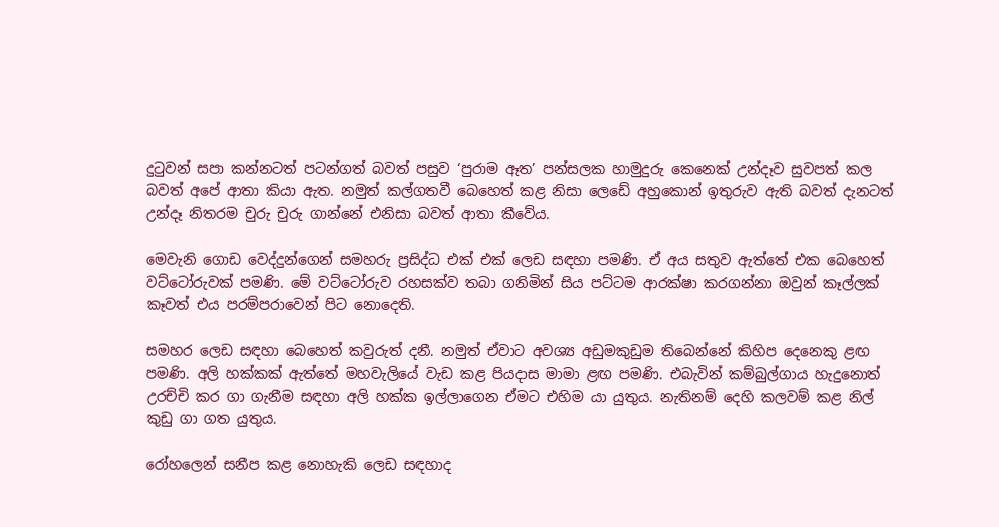දුටුවන් සපා කන්නටත් පටන්ගත් බවත් පසුව ‘පුරාම ඈත’ පන්සලක හාමුදුරු කෙනෙක් උන්දෑව සුවපත් කල බවත් අපේ ආතා කියා ඇත. නමුත් කල්ගතවී බෙහෙත් කළ නිසා ලෙඩේ අහුකොන් ඉතුරුව ඇති බවත් දැනටත් උන්දෑ නිතරම චුරු චුරු ගාන්නේ එනිසා බවත් ආතා කීවේය.

මෙවැනි ගොඩ වෙද්දුන්ගෙන් සමහරු ප්‍රසිද්ධ එක් එක් ලෙඩ සඳහා පමණි. ඒ අය සතුව ඇත්තේ එක බෙහෙත් වට්ටෝරුවක් පමණි. මේ වට්ටෝරුව රහසක්ව තබා ගනිමින් සිය පට්ටම ආරක්ෂා කරගන්නා ඔවුන් කෑල්ලක් කෑවත් එය පරම්පරාවෙන් පිට නොදෙති.

සමහර ලෙඩ සඳහා බෙහෙත් කවුරුත් දනී. නමුත් ඒවාට අවශ්‍ය අඩුමකුඩුම තිබෙන්නේ කිහිප දෙනෙකු ළඟ පමණි. අලි හක්කක් ඇත්තේ මහවැලියේ වැඩ කළ පියදාස මාමා ළඟ පමණි. එබැවින් කම්බුල්ගාය හැදුනොත් උරච්චි කර ගා ගැනීම සඳහා අලි හක්ක ඉල්ලාගෙන ඒමට එහිම යා යුතුය. නැතිනම් දෙහි කලවම් කළ නිල් කුඩු ගා ගත යුතුය.

රෝහලෙන් සනීප කළ නොහැකි ලෙඩ සඳහාද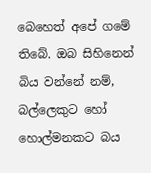බෙහෙත් අපේ ගමේ තිබේ. ඔබ සිහිනෙන් බිය වන්නේ නම්, බල්ලෙකුට හෝ හොල්මනකට බය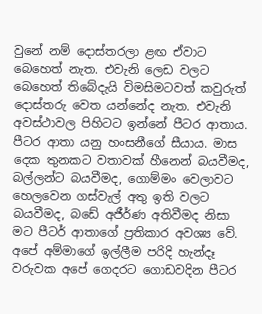වුනේ නම් දොස්තරලා ළඟ ඒවාට බෙහෙත් නැත. එවැනි ලෙඩ වලට බෙහෙත් තිබේදැයි විමසිමටවත් කවුරුත් දොස්තරු වෙත යන්නේද නැත. එවැනි අවස්ථාවල පිහිටට ඉන්නේ පීටර ආතාය. පීටර ආතා යනු හංසනීගේ සීයාය. මාස දෙක තුනකට වතාවක් හීනෙන් බයවීමද, බල්ලන්ට බයවීමද, ගොම්මං වෙලාවට හෙලවෙන ගස්වැල් අතු ඉති වලට බයවීමද, බඩේ අජීර්ණ අතිවීමද නිසා මට පීටර් ආතාගේ ප්‍රතිකාර අවශ්‍ය වේ. අපේ අම්මාගේ ඉල්ලීම පරිදි හැන්දෑ වරුවක අපේ ගෙදරට ගොඩවදින පීටර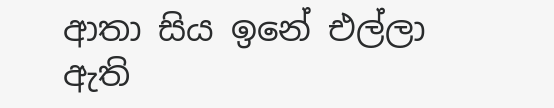ආතා සිය ඉනේ එල්ලා ඇති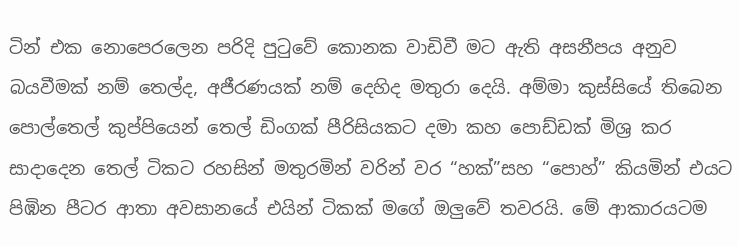ටින් එක නොපෙරලෙන පරිදි පුටුවේ කොනක වාඩිවී මට ඇති අසනීපය අනුව බයවීමක් නම් තෙල්ද, අජීරණයක් නම් දෙහිද මතුරා දෙයි. අම්මා කුස්සියේ තිබෙන පොල්තෙල් කුප්පියෙන් තෙල් ඩිංගක් පීරිසියකට දමා කහ පොඩ්ඩක් මිශ්‍ර කර සාදාදෙන තෙල් ටිකට රහසින් මතුරමින් වරින් වර “හක්”සහ “පොහ්” කියමින් එයට පිඹින පීටර ආතා අවසානයේ එයින් ටිකක් මගේ ඔලුවේ තවරයි. මේ ආකාරයටම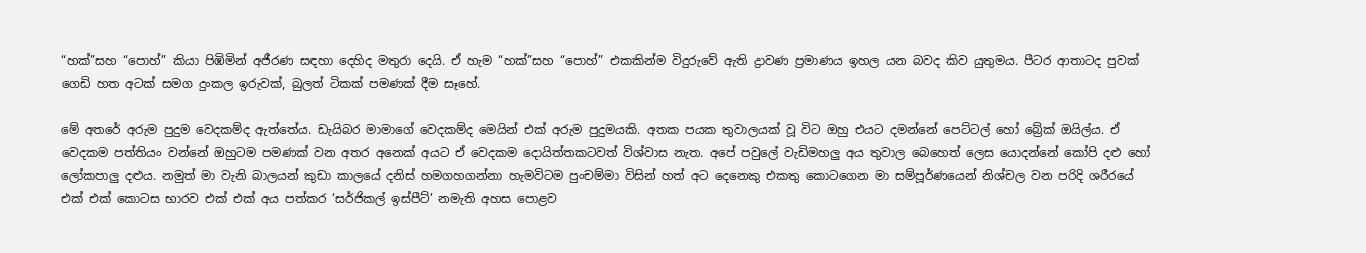“හක්”සහ “පොහ්” කියා පිඹිමින් අජීරණ සඳහා දෙහිද මතුරා දෙයි. ඒ හැම “හක්”සහ “පොහ්” එකකින්ම විදුරුවේ ඇති ද්‍රාවණ ප්‍රමාණය ඉහල යන බවද කිව යුතුමය. පීටර ආතාටද පුවක් ගෙඩි හත අටක් සමග දුංකල ඉරුවක්, බුලත් ටිකක් පමණක් දීම සෑහේ.

මේ අතරේ අරුම පුදුම වෙදකම්ද ඇත්තේය. ඩැයිබර මාමාගේ වෙදකම්ද මෙයින් එක් අරුම පුදුමයකි. අතක පයක තුවාලයක් වූ විට ඔහු එයට දමන්නේ පෙට්ටල් හෝ බ්‍රේක් ඔයිල්ය. ඒ වෙදකම පත්තියං වන්නේ ඔහුටම පමණක් වන අතර අනෙක් අයට ඒ වෙදකම දොයිත්තකටවත් විශ්වාස නැත. අපේ පවුලේ වැඩිමහලු අය තුවාල බෙහෙත් ලෙස යොදන්නේ කෝපි දළු හෝ ලෝකපාලු දළුය. නමුත් මා වැනි බාලයන් කුඩා කාලයේ දනිස් හමගහගන්නා හැමවිටම පුංචම්මා විසින් හත් අට දෙනෙකු එකතු කොටගෙන මා සම්පූර්ණයෙන් නිශ්චල වන පරිදි ශරීරයේ එක් එක් කොටස භාරව එක් එක් අය පත්කර ‘සර්ජිකල් ඉස්පීට්’ නමැති අහස පොළව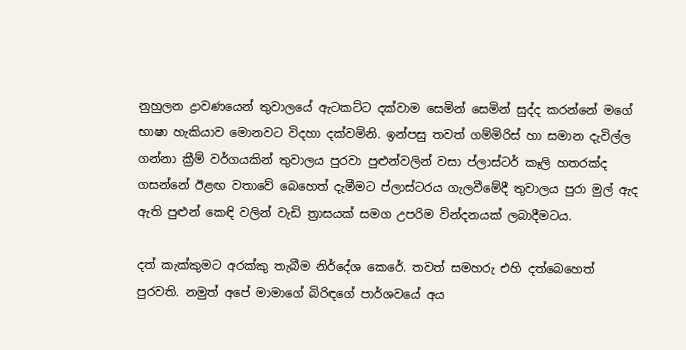නුහුලන ද්‍රාවණයෙන් තුවාලයේ ඇටකට්ට දක්වාම සෙමින් සෙමින් සුද්ද කරන්නේ මගේ භාෂා හැකියාව මොනවට විදහා දක්වමිනි. ඉන්පසු තවත් ගම්මිරිස් හා සමාන දැවිල්ල ගන්නා ක්‍රීම් වර්ගයකින් තුවාලය පුරවා පුළුන්වලින් වසා ප්ලාස්ටර් කෑලි හතරක්ද ගසන්නේ ඊළඟ වතාවේ බෙහෙත් දැමීමට ප්ලාස්ටරය ගැලවීමේදී තුවාලය පුරා මුල් ඇද ඇති පුළුන් කෙඳි වලින් වැඩි ත්‍රාසයක් සමග උපරිම වින්දනයක් ලබාදීමටය.

දත් කැක්කුමට අරක්කු තැබීම නිර්දේශ කෙරේ. තවත් සමහරු එහි දත්බෙහෙත් පුරවති. නමුත් අපේ මාමාගේ බිරිඳගේ පාර්ශවයේ අය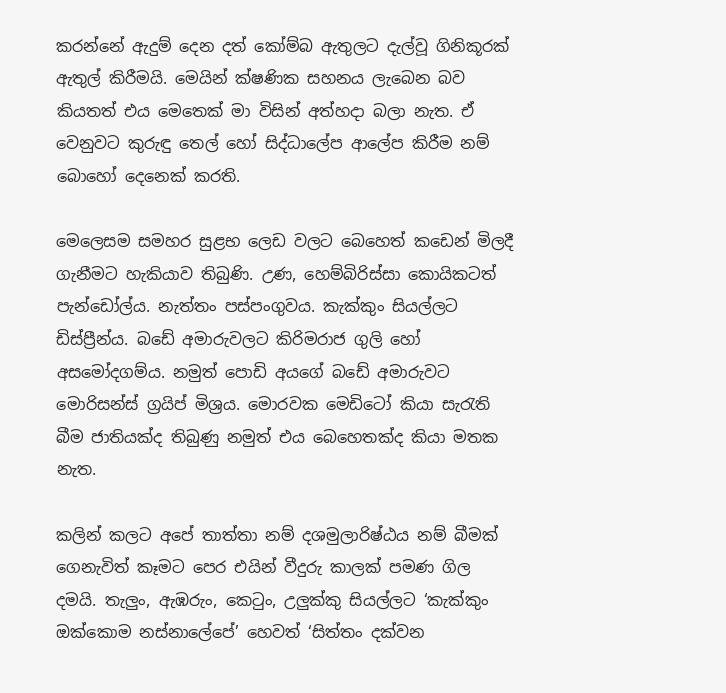කරන්නේ ඇදුම් දෙන දත් කෝම්බ ඇතුලට දැල්වූ ගිනිකූරක් ඇතුල් කිරීමයි. මෙයින් ක්ෂණික සහනය ලැබෙන බව කියතත් එය මෙතෙක් මා විසින් අත්හදා බලා නැත. ඒ වෙනුවට කුරුඳු තෙල් හෝ සිද්ධාලේප ආලේප කිරීම නම් බොහෝ දෙනෙක් කරති.

මෙලෙසම සමහර සුළභ ලෙඩ වලට බෙහෙත් කඩෙන් මිලදී ගැනීමට හැකියාව තිබුණි. උණ, හෙම්බිරිස්සා කොයිකටත් පැන්ඩෝල්ය. නැත්තං පස්පංගුවය. කැක්කුං සියල්ලට ඩිස්ප්‍රීන්ය. බඩේ අමාරුවලට කිරිමරාජ ගුලි හෝ අසමෝදගම්ය. නමුත් පොඩි අයගේ බඩේ අමාරුවට මොරිසන්ස් ග්‍රයිප් මිශ්‍රය. මොරවක මෙඩිටෝ කියා සැරැති බීම ජාතියක්ද තිබුණු නමුත් එය බෙහෙතක්ද කියා මතක නැත.

කලින් කලට අපේ තාත්තා නම් දශමුලාරිෂ්ඨය නම් බීමක් ගෙනැවිත් කෑමට පෙර එයින් වීදුරු කාලක් පමණ ගිල දමයි. තැලුං, ඇඹරුං, කෙටුං, උලුක්කු සියල්ලට ‘කැක්කුං ඔක්කොම නස්නාලේපේ’ හෙවත් ‘සිත්තං දක්වන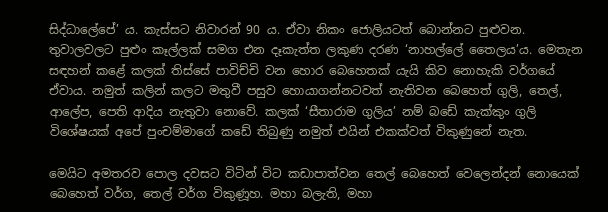සිද්ධාලේපේ’ ය. කැස්සට නිවාරන් 90 ය. ඒවා නිකං ජොලියටත් බොන්නට පුළුවන. තුවාලවලට පුළුං කෑල්ලක් සමග එන දෑකැත්ත ලකුණ දරණ ‘නාහල්ලේ තෛලය’ය. මෙතැන සඳහන් කළේ කලක් තිස්සේ පාවිච්චි වන හොර බෙහෙතක් යැයි කිව නොහැකි වර්ගයේ ඒවාය. නමුත් කලින් කලට මතුවී පසුව හොයාගන්නටවත් නැතිවන බෙහෙත් ගුලි, තෙල්, ආලේප, පෙති ආදිය නැතුවා නොවේ. කලක් ‘සීතාරාම ගුලිය’ නම් බඩේ කැක්කුං ගුලි විශේෂයක් අපේ පුංචම්මාගේ කඩේ තිබුණු නමුත් එයින් එකක්වත් විකුණුනේ නැත.

මෙයිට අමතරව පොල දවසට විටින් විට කඩාපාත්වන තෙල් බෙහෙත් වෙලෙන්දන් නොයෙක් බෙහෙත් වර්ග, තෙල් වර්ග විකුණූහ. මහා බලැති, මහා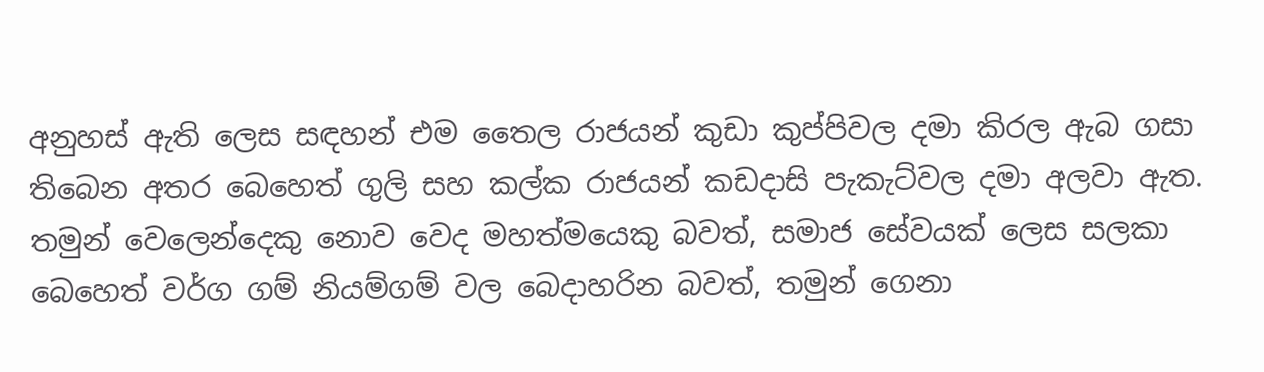අනුහස් ඇති ලෙස සඳහන් එම තෛල රාජයන් කුඩා කුප්පිවල දමා කිරල ඇබ ගසා තිබෙන අතර බෙහෙත් ගුලි සහ කල්ක රාජයන් කඩදාසි පැකැට්වල දමා අලවා ඇත. තමුන් වෙලෙන්දෙකු නොව වෙද මහත්මයෙකු බවත්, සමාජ සේවයක් ලෙස සලකා බෙහෙත් වර්ග ගම් නියම්ගම් වල බෙදාහරින බවත්, තමුන් ගෙනා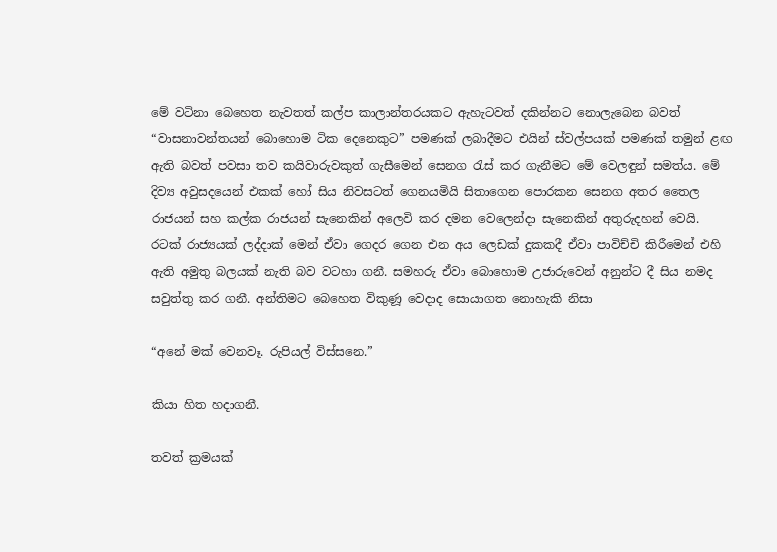මේ වටිනා බෙහෙත නැවතත් කල්ප කාලාන්තරයකට ඇහැටවත් දකින්නට නොලැබෙන බවත් “වාසනාවන්තයන් බොහොම ටික දෙනෙකුට” පමණක් ලබාදීමට එයින් ස්වල්පයක් පමණක් තමුන් ළඟ ඇති බවත් පවසා තව කයිවාරුවකුත් ගැසීමෙන් සෙනග රැස් කර ගැනීමට මේ වෙලඳුන් සමත්ය. මේ දිව්‍ය අවුසදයෙන් එකක් හෝ සිය නිවසටත් ගෙනයමියි සිතාගෙන පොරකන සෙනග අතර තෛල රාජයන් සහ කල්ක රාජයන් සැනෙකින් අලෙවි කර දමන වෙලෙන්දා සැනෙකින් අතුරුදහන් වෙයි. රටක් රාජ්‍යයක් ලද්දාක් මෙන් ඒවා ගෙදර ගෙන එන අය ලෙඩක් දුකකදී ඒවා පාවිච්චි කිරීමෙන් එහි ඇති අමුතු බලයක් නැති බව වටහා ගනී. සමහරු ඒවා බොහොම උජාරුවෙන් අනුන්ට දී සිය නමද සවුත්තු කර ගනී. අන්තිමට බෙහෙත විකුණූ වෙදාද සොයාගත නොහැකි නිසා

“අනේ මක් වෙනවෑ. රුපියල් විස්සනෙ.”

කියා හිත හදාගනී.

තවත් ක්‍රමයක්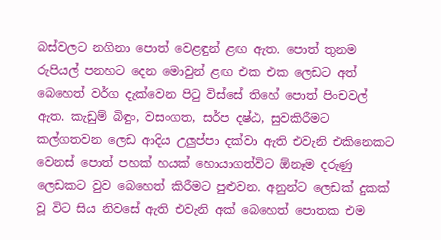බස්වලට නගිනා පොත් වෙළඳුන් ළඟ ඇත. පොත් තුනම රුපියල් පනහට දෙන මොවුන් ළඟ එක එක ලෙඩට අත් බෙහෙත් වර්ග දැක්වෙන පිටු විස්සේ තිහේ පොත් පිංචවල් ඇත. කැඩුම් බිඳුං, වසංගත, සර්ප දෂ්ඨ, සුවකිරීමට කල්ගතවන ලෙඩ ආදිය උලුප්පා දක්වා ඇති එවැනි එකිනෙකට වෙනස් පොත් පහක් හයක් හොයාගත්විට ඕනෑම දරුණු ලෙඩකට වුව බෙහෙත් කිරීමට පුළුවන. අනුන්ට ලෙඩක් දුකක් වූ විට සිය නිවසේ ඇති එවැනි අක් බෙහෙත් පොතක එම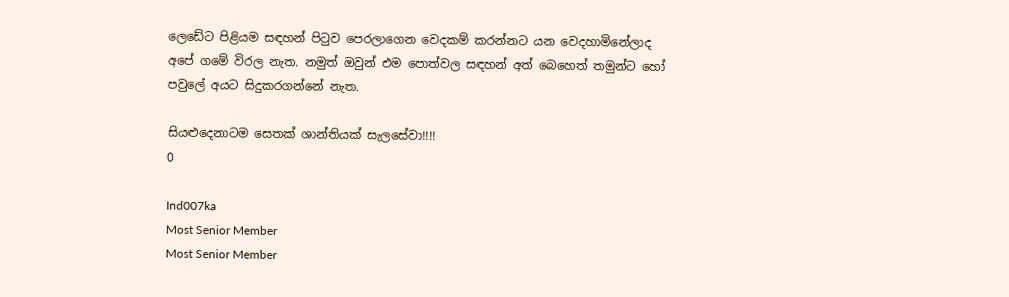ලෙඩේට පිළියම සඳහන් පිටුව පෙරලාගෙන වෙදකම් කරන්නට යන වෙදහාමිනේලාද අපේ ගමේ විරල නැත. නමුත් ඔවුන් එම පොත්වල සඳහන් අත් බෙහෙත් තමුන්ට හෝ පවුලේ අයට සිදුකරගන්නේ නැත.

සියළුදෙනාටම සෙතක් ශාන්තියක් සැලසේවා!!!!
0

Ind007ka
Most Senior Member
Most Senior Member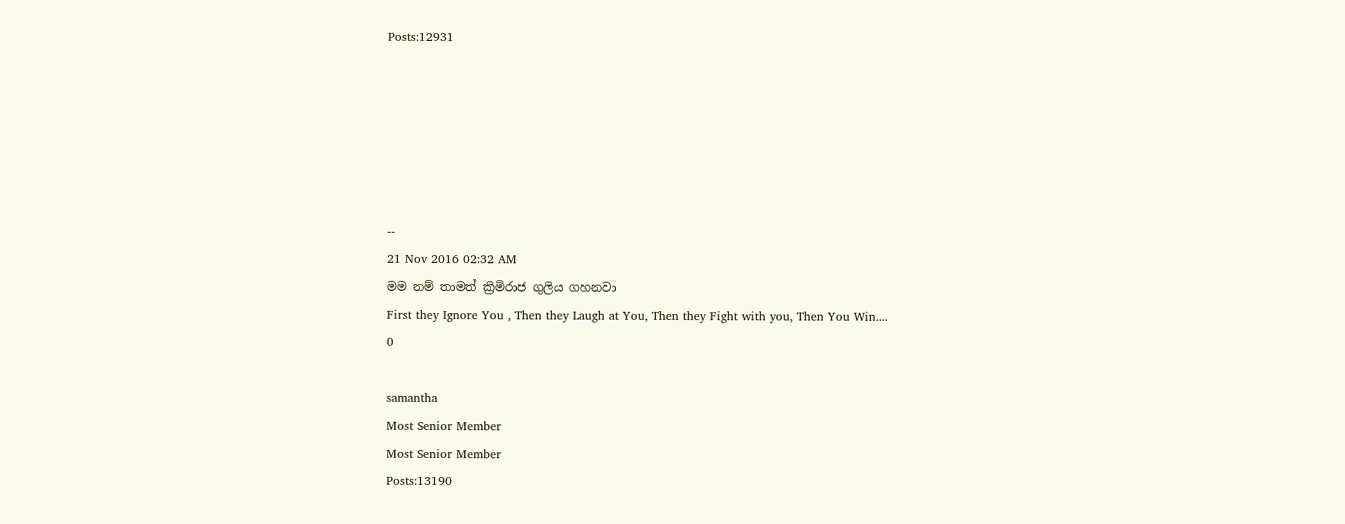Posts:12931






--
21 Nov 2016 02:32 AM
මම නම් තාමත් ක්‍රිමිරාජ ගුලිය ගහනවා
First they Ignore You , Then they Laugh at You, Then they Fight with you, Then You Win....
0

samantha
Most Senior Member
Most Senior Member
Posts:13190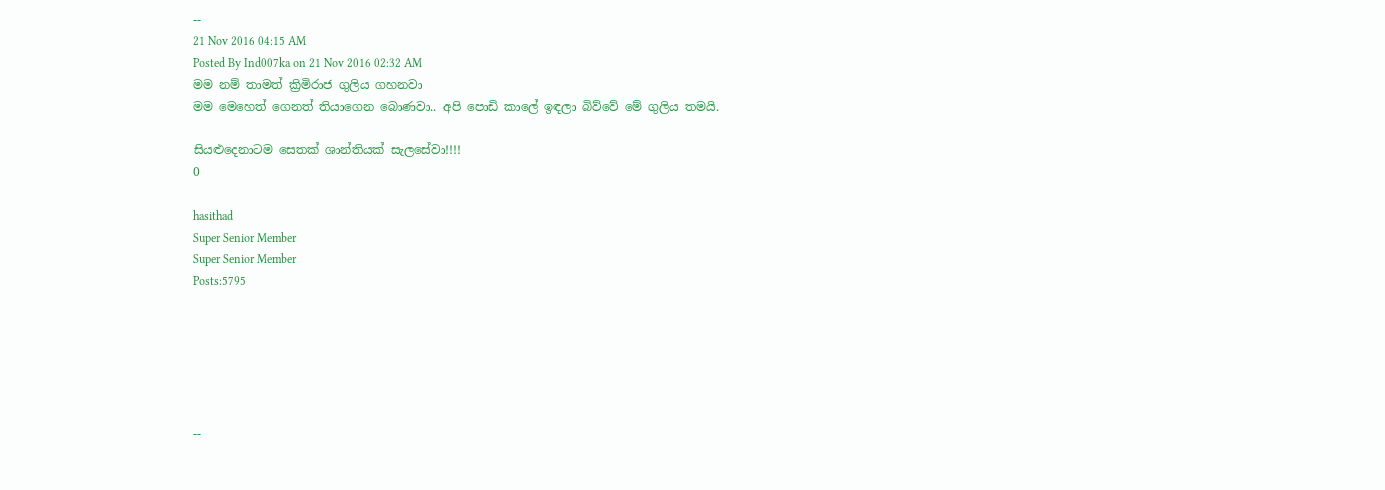--
21 Nov 2016 04:15 AM
Posted By Ind007ka on 21 Nov 2016 02:32 AM
මම නම් තාමත් ක්‍රිමිරාජ ගුලිය ගහනවා
මම මෙහෙත් ගෙනත් තියාගෙන බොණවා.. අපි පොඩි කාලේ ඉඳලා බිව්වේ මේ ගුලිය තමයි.

සියළුදෙනාටම සෙතක් ශාන්තියක් සැලසේවා!!!!
0

hasithad
Super Senior Member
Super Senior Member
Posts:5795






--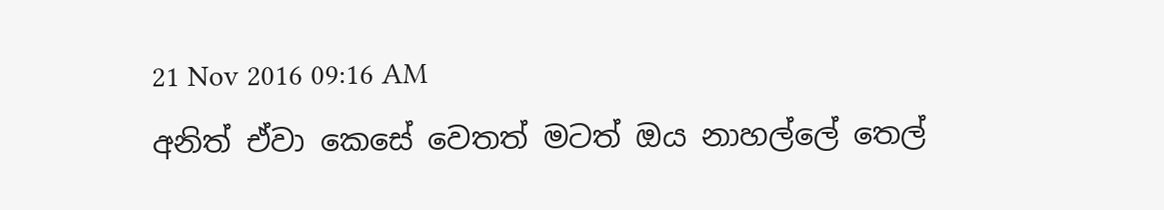21 Nov 2016 09:16 AM
අනිත් ඒවා කෙසේ වෙතත් මටත් ඔය නාහල්ලේ තෙල්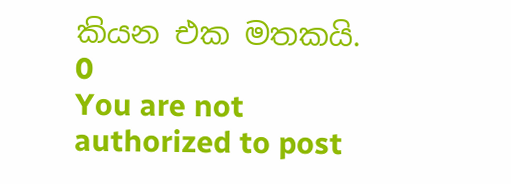කියන එක මතකයි.
0
You are not authorized to post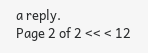a reply.
Page 2 of 2 << < 12